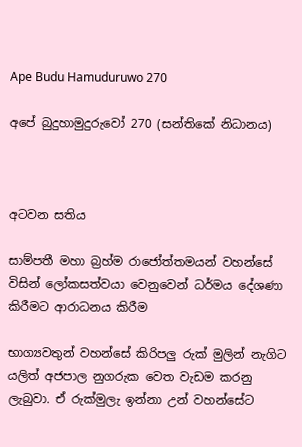Ape Budu Hamuduruwo 270

අපේ බුදුහාමුදුරුවෝ 270 (සන්තිකේ නිධානය)



අටවන සතිය

සාම්පතී මහා බ්‍රහ්ම රාජෝත්තමයන් වහන්සේ විසින් ලෝකසත්වයා වෙනුවෙන් ධර්මය දේශණා කිරීමට ආරාධනය කිරීම

භාග්‍යවතුන් වහන්සේ කිරිපලු රුක් මුලින් නැගිට යලිත් අජපාල නුගරුක වෙත වැඩම කරනු ලැබුවා. ඒ රුක්මුලැ ඉන්නා උන් වහන්සේට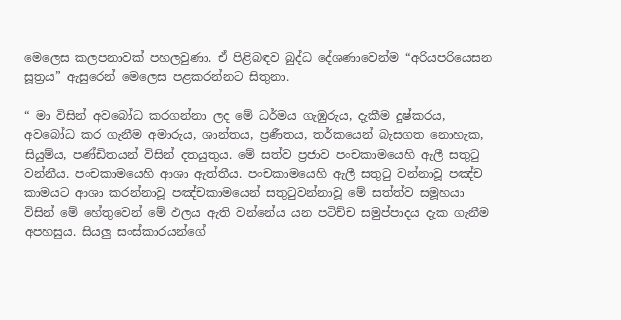මෙලෙස කලපනාවක් පහලවුණා. ඒ පිළිබඳව බුද්ධ දේශණාවෙන්ම “අරියපරියෙසන සූත්‍රය” ඇසුරෙන් මෙලෙස පළකරන්නට සිතුනා.

“ මා විසින් අවබෝධ කරගන්නා ලද මේ ධර්මය ගැඹුරුය, දැකීම දුෂ්කරය, අවබෝධ කර ගැනීම අමාරුය, ශාන්තය, ප්‍රණීතය, තර්කයෙන් බැසගත නොහැක, සියුම්ය, පණ්ඩිතයන් විසින් දතයුතුය. මේ සත්ව ප්‍රජාව පංචකාමයෙහි ඇලී සතුටු වන්නීය. පංචකාමයෙහි ආශා ඇත්තීය. පංචකාමයෙහි ඇලී සතුටු වන්නාවූ පඤ්ච කාමයට ආශා කරන්නාවූ පඤ්චකාමයෙන් සතුටුවන්නාවූ මේ සත්ත්ව සමූහයා විසින් මේ හේතුවෙන් මේ ඵලය ඇති වන්නේය යන පටිච්ච සමුප්පාදය දැක ගැනීම අපහසුය. සියලු සංස්කාරයන්ගේ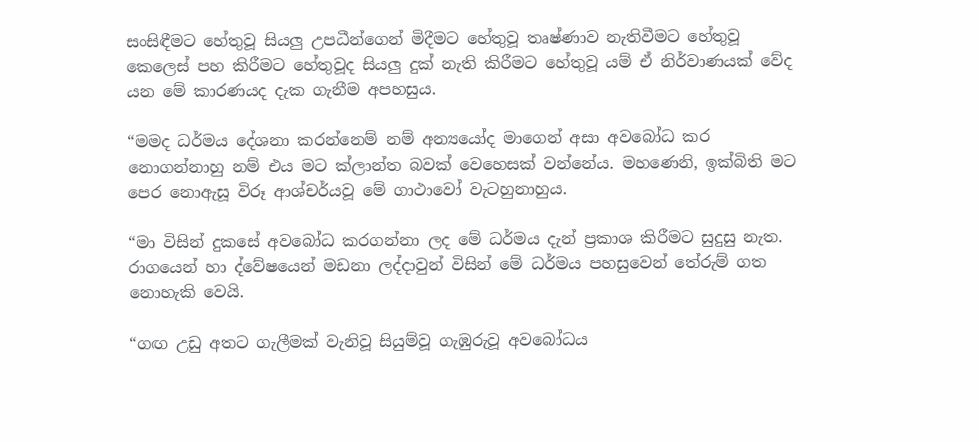සංසිඳීමට හේතුවූ සියලු උපධීන්ගෙන් මිදීමට හේතුවූ තෘෂ්ණාව නැතිවීමට හේතුවූ කෙලෙස් පහ කිරීමට හේතුවූද සියලු දුක් නැති කිරීමට හේතුවූ යම් ඒ නිර්වාණයක් වේද යන මේ කාරණයද දැක ගැනීම අපහසුය.

“මමද ධර්මය දේශනා කරන්නෙම් නම් අන්‍යයෝද මාගෙන් අසා අවබෝධ කර නොගන්නාහු නම් එය මට ක්ලාන්ත බවක් වෙහෙසක් වන්නේය. මහණෙනි, ඉක්බිති මට පෙර නොඇසූ විරූ ආශ්චර්යවූ මේ ගාථාවෝ වැටහුනාහුය.

“මා විසින් දුකසේ අවබෝධ කරගන්නා ලද මේ ධර්මය දැන් ප්‍රකාශ කිරීමට සුදුසු නැත. රාගයෙන් හා ද්වේෂයෙන් මඩනා ලද්දාවුන් විසින් මේ ධර්මය පහසුවෙන් තේරුම් ගත නොහැකි වෙයි.

“ගඟ උඩු අතට ගැලීමක් වැනිවූ සියුම්වූ ගැඹුරුවූ අවබෝධය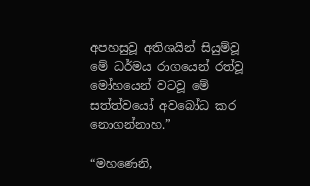අපහසුවූ අතිශයින් සියුම්වූ මේ ධර්මය රාගයෙන් රත්වූ මෝහයෙන් වටවූ මේ සත්ත්වයෝ අවබෝධ කර නොගන්නාහ.”

“මහණෙනි,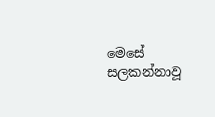මෙසේ සලකන්නාවූ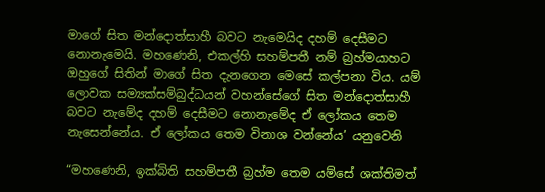මාගේ සිත මන්දොත්සාහී බවට නැමෙයිද දහම් දෙසීමට නොනැමෙයි. මහණෙනි, එකල්හි සහම්පතී නම් බ්‍රහ්මයාහට ඔහුගේ සිතින් මාගේ සිත දැනගෙන මෙසේ කල්පනා විය. යම් ලොවක සම්‍යක්සම්බුද්ධයන් වහන්සේගේ සිත මන්දොත්සාහී බවට නැමේද දහම් දෙසීමට නොනැමේද ඒ ලෝකය තෙම නැසෙන්නේය. ඒ ලෝකය තෙම විනාශ වන්නේය’ යනුවෙනි

“මහණෙනි, ඉක්බිති සහම්පතී බ්‍රහ්ම තෙම යම්සේ ශක්තිමත්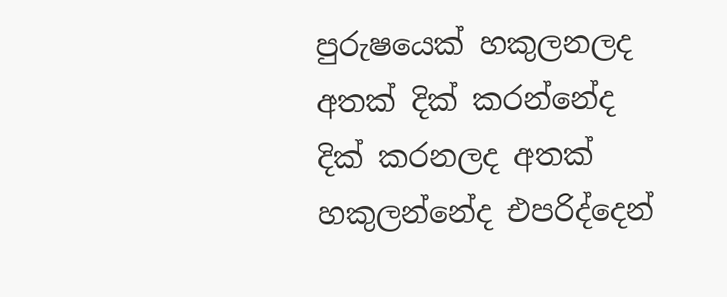පුරුෂයෙක් හකුලනලද අතක් දික් කරන්නේද දික් කරනලද අතක් හකුලන්නේද එපරිද්දෙන්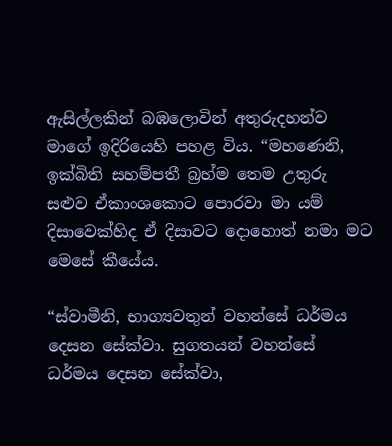ඇසිල්ලකින් බඹලොවින් අතුරුදහන්ව මාගේ ඉදිරියෙහි පහළ විය. “මහණෙනි, ඉක්බිති සහම්පතී බ්‍රහ්ම තෙම උතුරු සළුව ඒකාංශකොට පොරවා මා යම් දිසාවෙක්හිද ඒ දිසාවට දොහොත් නමා මට මෙසේ කීයේය.

“ස්වාමීනි, භාග්‍යවතුන් වහන්සේ ධර්මය දෙසන සේක්වා. සුගතයන් වහන්සේ ධර්මය දෙසන සේක්වා,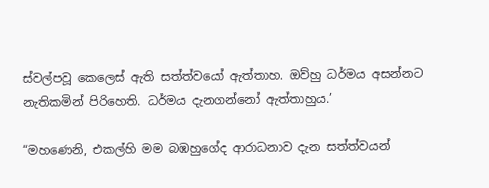ස්වල්පවූ කෙලෙස් ඇති සත්ත්වයෝ ඇත්තාහ. ඔව්හු ධර්මය අසන්නට නැතිකමින් පිරිහෙති. ධර්මය දැනගන්නෝ ඇත්තාහුය.’

“මහණෙනි, එකල්හි මම බඹහුගේද ආරාධනාව දැන සත්ත්වයන්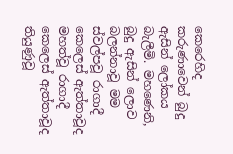කෙරෙහිද කරුණාවෙන් බුදු ඇසින් ලෝකය බැලීමි. මහණෙනි, බුදු ඇසින් ලොව බලන්නාවූ මම ස්වල්පවූ රාගාදී කෙලෙස් ඇත්තාවූද මහත්වූ රාගාදී කෙලෙස් ඇත්තාවූද තියුණුවූ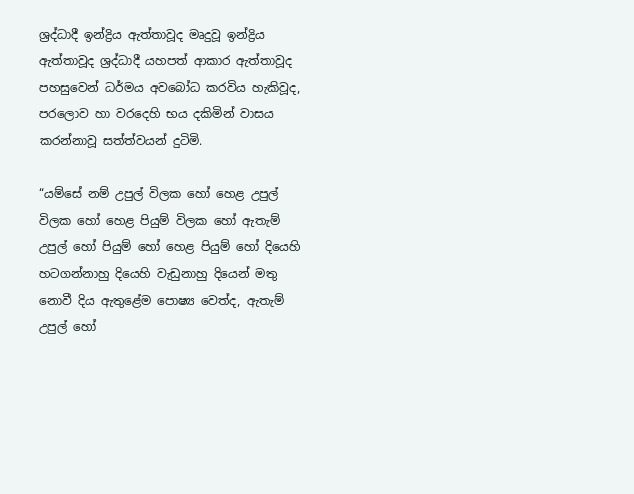ශ්‍රද්ධාදී ඉන්ද්‍රිය ඇත්තාවූද මෘදුවූ ඉන්ද්‍රිය ඇත්තාවූද ශ්‍රද්ධාදී යහපත් ආකාර ඇත්තාවූද පහසුවෙන් ධර්මය අවබෝධ කරවිය හැකිවූද, පරලොව හා වරදෙහි භය දකිමින් වාසය කරන්නාවූ සත්ත්වයන් දුටිමි.

“යම්සේ නම් උපුල් විලක හෝ හෙළ උපුල් විලක හෝ හෙළ පියුම් විලක හෝ ඇතැම් උපුල් හෝ පියුම් හෝ හෙළ පියුම් හෝ දියෙහි හටගන්නාහු දියෙහි වැඩුනාහු දියෙන් මතු නොවී දිය ඇතුළේම පොෂ්‍ය වෙත්ද, ඇතැම් උපුල් හෝ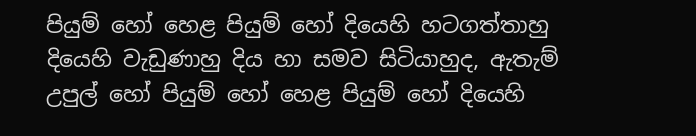පියුම් හෝ හෙළ පියුම් හෝ දියෙහි හටගත්තාහු දියෙහි වැඩුණාහු දිය හා සමව සිටියාහුද, ඇතැම් උපුල් හෝ පියුම් හෝ හෙළ පියුම් හෝ දියෙහි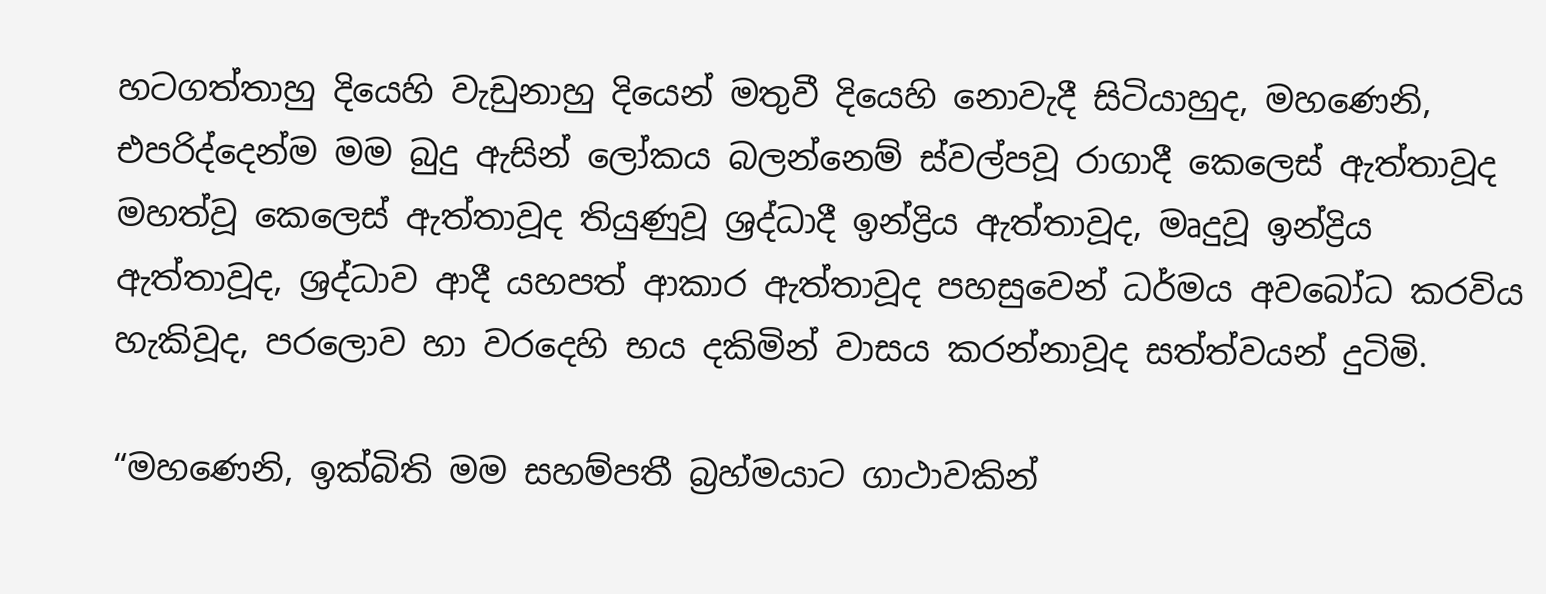හටගත්තාහු දියෙහි වැඩුනාහු දියෙන් මතුවී දියෙහි නොවැදී සිටියාහුද, මහණෙනි, එපරිද්දෙන්ම මම බුදු ඇසින් ලෝකය බලන්නෙම් ස්වල්පවූ රාගාදී කෙලෙස් ඇත්තාවූද මහත්වූ කෙලෙස් ඇත්තාවූද තියුණුවූ ශ්‍රද්ධාදී ඉන්ද්‍රිය ඇත්තාවූද, මෘදුවූ ඉන්ද්‍රිය ඇත්තාවූද, ශ්‍රද්ධාව ආදී යහපත් ආකාර ඇත්තාවූද පහසුවෙන් ධර්මය අවබෝධ කරවිය හැකිවූද, පරලොව හා වරදෙහි භය දකිමින් වාසය කරන්නාවූද සත්ත්වයන් දුටිමි.

“මහණෙනි, ඉක්බිති මම සහම්පතී බ්‍රහ්මයාට ගාථාවකින්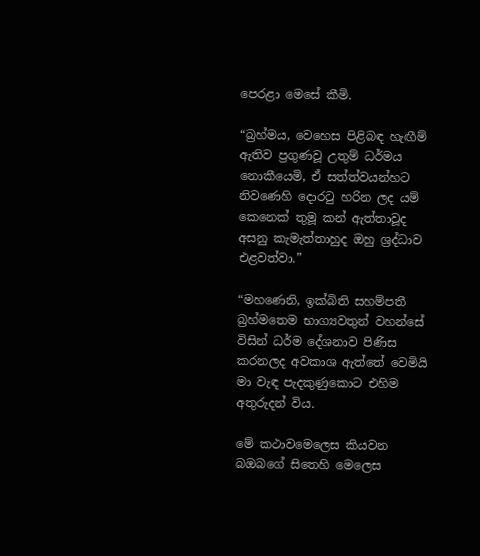පෙරළා මෙසේ කීමි.

“බ්‍රහ්මය, වෙහෙස පිළිබඳ හැඟීම් ඇතිව ප්‍රගුණවූ උතුම් ධර්මය නොකීයෙමි, ඒ සත්ත්වයන්හට නිවණෙහි දොරටු හරින ලද යම් කෙනෙක් තුමූ කන් ඇත්තාවූද අසනු කැමැත්තාහුද ඔහු ශ්‍රද්ධාව එළවත්වා.”

“මහණෙනි, ඉක්බිති සහම්පතී බ්‍රහ්මතෙම භාග්‍යවතුන් වහන්සේ විසින් ධර්ම දේශනාව පිණිස කරනලද අවකාශ ඇත්තේ වෙමියි මා වැඳ පැදකුණුකොට එහිම අතුරුදන් විය.

මේ කථාවමෙලෙස කියවන බඔබගේ සිතෙහි මෙලෙස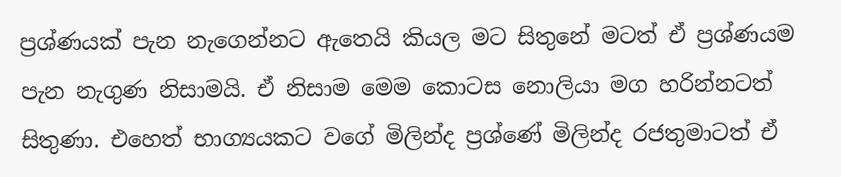ප්‍රශ්ණයක් පැන නැගෙන්නට ඇතෙයි කියල මට සිතුනේ මටත් ඒ ප්‍රශ්ණයම පැන නැගුණ නිසාමයි. ඒ නිසාම මෙම කොටස නොලියා මග හරින්නටත් සිතුණා. එහෙත් භාග්‍යයකට වගේ මිලින්ද ප්‍රශ්ණේ මිලින්ද රජතුමාටත් ඒ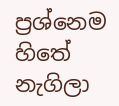ප්‍රශ්නෙම හිතේ නැගිලා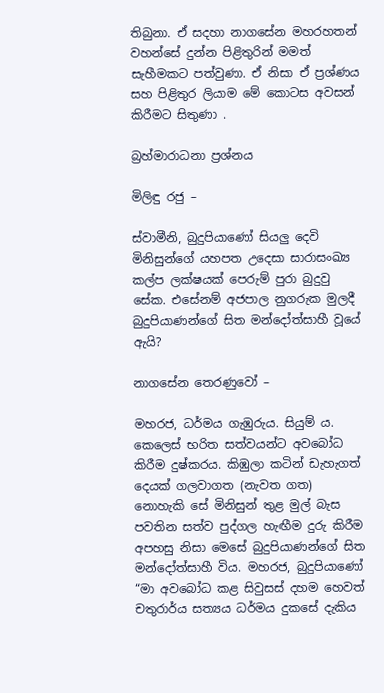තිබුනා. ඒ සදහා නාගසේන මහරහතන් වහන්සේ දුන්න පිළිතුරින් මමත් සැහීමකට පත්වුණා. ඒ නිසා ඒ ප්‍රශ්ණය සහ පිළිතුර ලියාම මේ කොටස අවසන් කිරීමට සිතුණා .

බ්‍රහ්මාරාධනා ප්‍රශ්නය

මිලිඳු රජු –

ස්වාමීනි, බුදුපියාණෝ සියලු දෙවි මිනිසුන්ගේ යහපත උදෙසා සාරාසංඛ්‍ය කල්ප ලක්ෂයක් පෙරුම් පුරා බුදුවු සේක. එසේනම් අජපාල නුගරුක මුලදී බුදුපියාණන්ගේ සිත මන්දෝත්සාහී වූයේ ඇයි?

නාගසේන තෙරණුවෝ –

මහරජ, ධර්මය ගැඹුරුය. සියුම්‍ ය. කෙලෙස් භරිත සත්වයන්ට අවබෝධ කිරීම දුෂ්කරය. කිඹුලා කටින් ඩැහැගත් දෙයක් ගලවාගත (නැවත ගත) නොහැකි සේ මිනිසුන් තුළ මුල් බැස පවතින සත්ව පුද්ගල හැඟීම දුරු කිරීම අපහසු නිසා මෙසේ බුදුපියාණන්ගේ සිත මන්දෝත්සාහී විය. මහරජ, බුදුපියාණෝ “මා අවබෝධ කළ සිවුසස් දහම හෙවත් චතුරාර්ය සත්‍යය ධර්මය දුකසේ දැකිය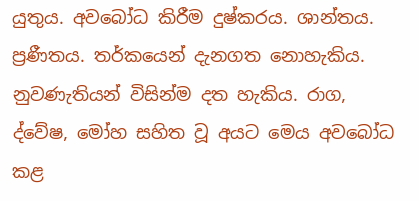යුතුය. අවබෝධ කිරීම දුෂ්කරය. ශාන්තය. ප්‍රණීතය. තර්කයෙන් දැනගත නොහැකිය. නුවණැතියන් විසින්ම දත හැකිය. රාග, ද්වේෂ, මෝහ සහිත වූ අයට මෙය අවබෝධ කළ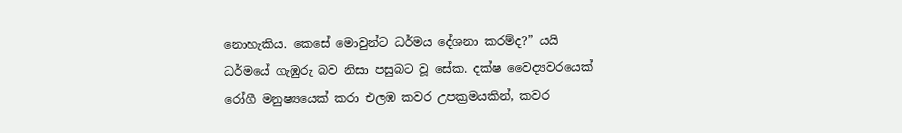නොහැකිය. කෙසේ මොවුන්ට ධර්මය දේශනා කරම්ද?” යයි ධර්මයේ ගැඹුරු බව නිසා පසුබට වූ සේක. දක්ෂ වෛද්‍යවරයෙක් රෝගී මනුෂ්‍යයෙක් කරා එලඹ කවර උපක්‍රමයකින්, කවර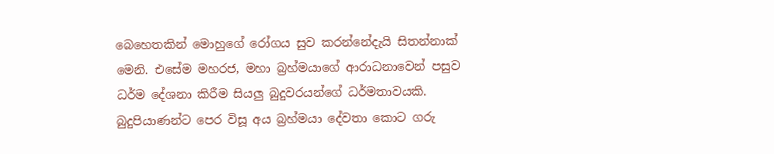බෙහෙතකින් මොහුගේ රෝගය සුව කරන්නේදැයි සිතන්නාක් මෙනි. එසේම මහරජ, මහා බ්‍රහ්මයාගේ ආරාධනාවෙන් පසුව ධර්ම දේශනා කිරීම සියලු බුදුවරයන්ගේ ධර්මතාවයකි. බුදුපියාණන්ට පෙර විසූ අය බ්‍රහ්මයා දේවතා කොට ගරු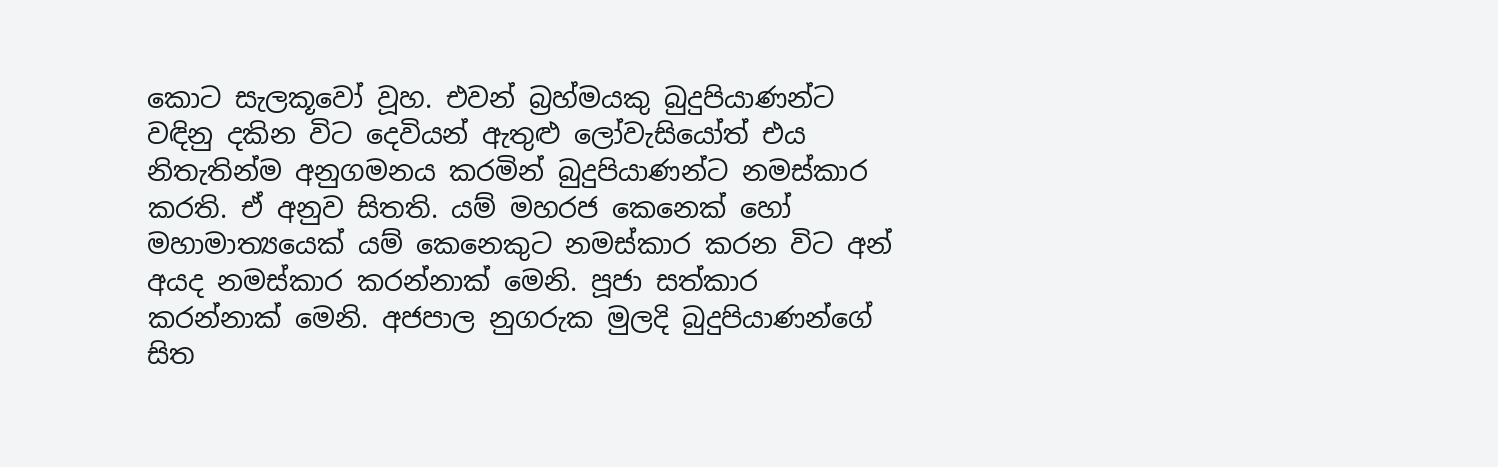කොට සැලකූවෝ වූහ. එවන් බ්‍රහ්මයකු බුදුපියාණන්ට වඳිනු දකින විට දෙවියන් ඇතුළු ලෝවැසියෝත් එය නිතැතින්ම අනුගමනය කරමින් බුදුපියාණන්ට නමස්කාර කරති. ඒ අනුව සිතති. යම් මහරජ කෙනෙක් හෝ මහාමාත්‍යයෙක් යම් කෙනෙකුට නමස්කාර කරන විට අන් අයද නමස්කාර කරන්නාක් මෙනි. පූජා සත්කාර කරන්නාක් මෙනි. අජපාල නුගරුක මුලදි බුදුපියාණන්ගේ සිත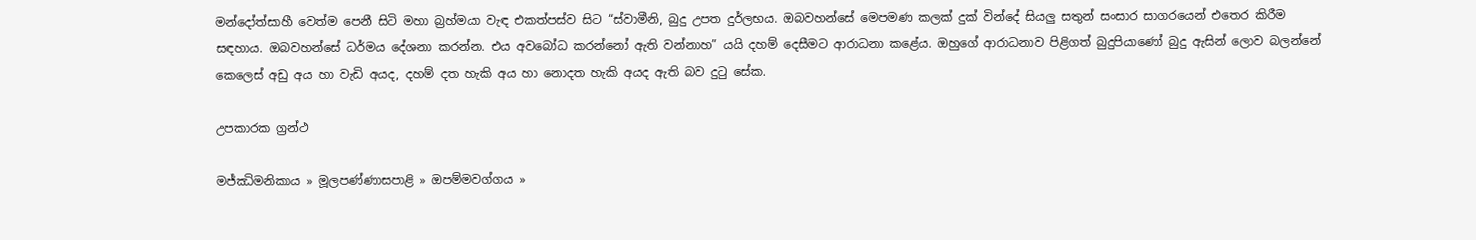මන්දෝත්සාහී වෙත්ම පෙනී සිටි මහා බ්‍රහ්මයා වැඳ එකත්පස්ව සිට “ස්වාමීනි, බුදු උපත දුර්ලභය. ඔබවහන්සේ මෙපමණ කලක් දුක් වින්දේ සියලු සතුන් සංසාර සාගරයෙන් එතෙර කිරීම සඳහාය. ඔබවහන්සේ ධර්මය දේශනා කරන්න. එය අවබෝධ කරන්නෝ ඇති වන්නාහ” යයි දහම් දෙසීමට ආරාධනා කළේය. ඔහුගේ ආරාධනාව පිළිගත් බුදුපියාණෝ බුදු ඇසින් ලොව බලන්නේ කෙලෙස් අඩු අය හා වැඩි අයද, දහම් දත හැකි අය හා නොදත හැකි අයද ඇති බව දුටු සේක.

උපකාරක ග්‍රන්ථ

මජ්ඣිමනිකාය » මූලපණ්ණාසපාළි » ඔපම්මවග්ගය »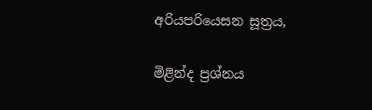අරියපරියෙසන සූත්‍රය,

මිළින්ද ප්‍රශ්නය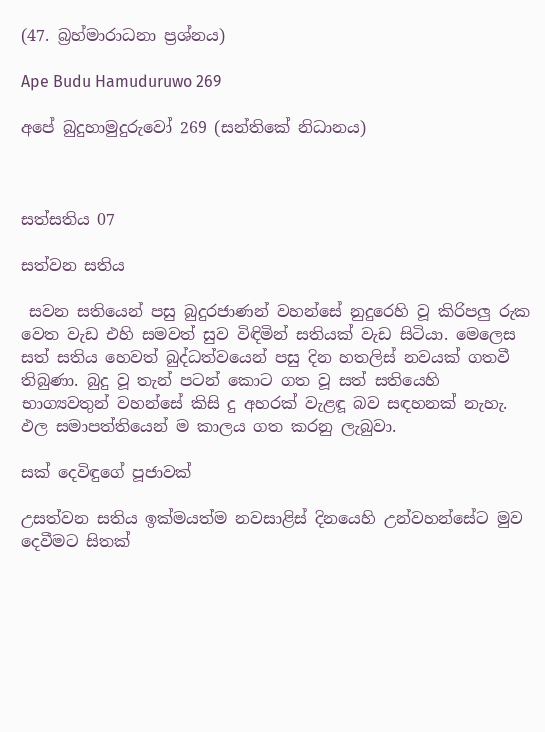(47. බ්‍රහ්මාරාධනා ප්‍රශ්නය)

Ape Budu Hamuduruwo 269

අපේ බුදුහාමුදුරුවෝ 269 (සන්තිකේ නිධානය)



සත්සතිය 07

සත්වන සතිය

 සවන සතියෙන් පසු බුදුරජාණන් වහන්සේ නුදුරෙහි වූ කිරිපලු රුක වෙත වැඩ එහි සමවත් සුව විඳිමින් සතියක් වැඩ සිටියා. මෙලෙස සත් සතිය හෙවත් බුද්ධත්වයෙන් පසු දින හතලිස් නවයක් ගතවී තිබුණා. බුදු වූ තැන් පටන් කොට ගත වූ සත් සතියෙහි භාග්‍යවතුන් වහන්සේ කිසි දු අහරක් වැළඳූ බව සඳහනක් නැහැ. ඵල සමාපත්තියෙන් ම කාලය ගත කරනු ලැබුවා.

සක් දෙවිඳුගේ පූජාවක්

උසත්වන සතිය ඉක්මයත්ම නවසාළිස් දිනයෙහි උන්වහන්සේට මුව දෙවීමට සිතක්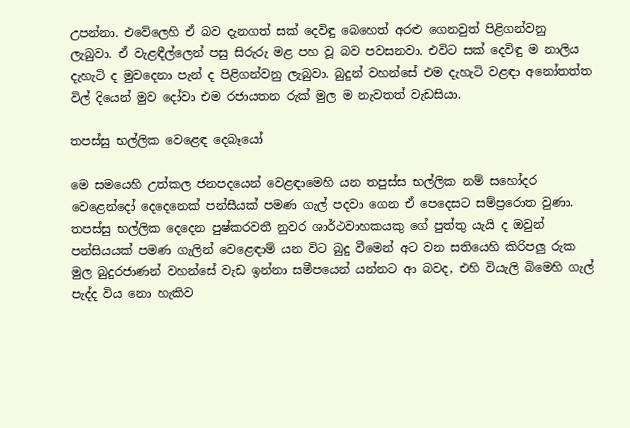උපන්නා. එවේලෙහි ඒ බව දැනගත් සක් දෙවිඳු බෙහෙත් අරළු ගෙනවුත් පිළිගන්වනු ලැබුවා. ඒ වැළඳීල්ලෙන් පසු සිරුරු මළ පහ වූ බව පවසනවා. එවිට සක් දෙවිඳු ම නාලිය දැහැටි ද මුවදෙනා පැන් ද පිළිගන්වනු ලැබුවා. බුදුන් වහන්සේ එම දැහැටි වළඳා අනෝතත්ත විල් දියෙන් මුව දෝවා එම රජායතන රුක් මුල ම නැවතත් වැඩසියා.

තපස්සු භල්ලික වෙළෙඳ දෙබෑයෝ

මෙ සමයෙහි උත්කල ජනපදයෙන් වෙළඳාමෙහි යන තපුස්ස භල්ලික නම් සහෝදර වෙළෙන්දෝ දෙදෙනෙක් පන්සීයක් පමණ ගැල් පදවා ගෙන ඒ පෙදෙසට සම්ප්‍රරොත වුණා. තපස්සු භල්ලික දෙදෙන පුෂ්කරවතී නුවර ශාර්ථවාහකයකු ගේ පුත්තු යැයි ද ඔවුන් පන්සියයක් පමණ ගැලින් වෙළෙඳාම් යන විට බුදු වීමෙන් අට වන සතියෙහි කිරිපලු රුක මුල බුදුරජාණන් වහන්සේ වැඩ ඉන්නා සමීපයෙන් යන්නට ආ බවද, එහි වියැලි බිමෙහි ගැල් පැද්ද විය නො හැකිව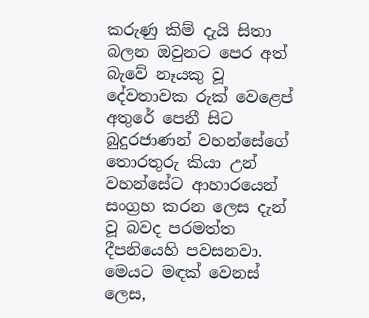කරුණු කිම් දැයි සිතා බලන ඔවුනට පෙර අත් බැවේ නෑයකු වූ දේවතාවක රුක් වෙළෙප් අතුරේ පෙනී සිට බුදුරජාණන් වහන්සේගේ තොරතුරු කියා උන් වහන්සේට ආහාරයෙන් සංග්‍රහ කරන ලෙස දැන් වූ බවද පරමත්ත දීපනියෙහි පවසනවා. මෙයට මඳක් වෙනස් ලෙස,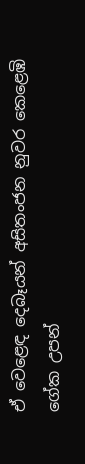ඒ වෙළෙඳ දෙබෑයන් අසිතංජන නුවර කෙළෙඹි ගේක උපන්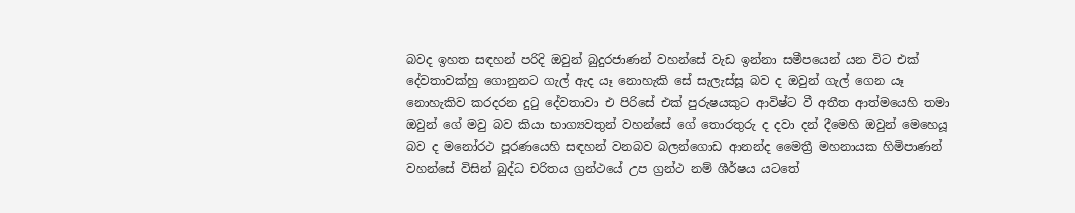බවද ඉහත සඳහන් පරිදි ඔවුන් බුදුරජාණන් වහන්සේ වැඩ ඉන්නා සමීපයෙන් යන විට එක් දේවතාවක්හු ගොනුනට ගැල් ඇද යෑ නොහැකි සේ සැලැස්සූ බව ද ඔවුන් ගැල් ගෙන යෑ නොහැකිව කරදරන දුටු දේවතාවා එ පිරිසේ එක් පුරුෂයකුට ආවිෂ්ට වී අතීත ආත්මයෙහි තමා ඔවුන් ගේ මවු බව කියා භාග්‍යවතුන් වහන්සේ ගේ තොරතුරු ද දවා දන් දීමෙහි ඔවුන් මෙහෙයූ බව ද මනෝරථ පූරණයෙහි සඳහන් වනබව බලන්ගොඩ ආනන්ද මෛත්‍රී මහනායක හිමිපාණන් වහන්සේ විසින් බුද්ධ චරිතය ග්‍රන්ථයේ උප ග්‍රන්ථ නම් ශීර්ෂය යටතේ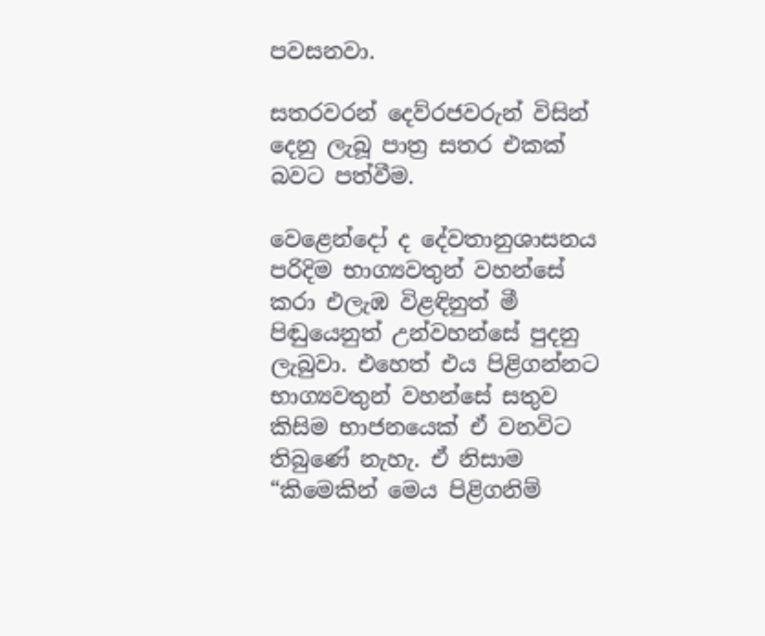පවසනවා.

සතරවරන් දෙව්රජවරුන් විසින් දෙනු ලැබූ පාත්‍ර සතර එකක් බවට පත්වීම.

වෙළෙන්දෝ ද දේවතානුශාසනය පරිදිම භාග්‍යවතුන් වහන්සේ කරා එලැඹ විළඳිනුත් මී පිඬුයෙනුත් උන්වහන්සේ පුදනු ලැබුවා. එහෙත් එය පිළිගන්නට භාග්‍යවතුන් වහන්සේ සතුව කිසිම භාජනයෙක් ඒ වනවිට තිබුණේ නැහැ. ඒ නිසාම “කිමෙකින් මෙය පිළිගනිම්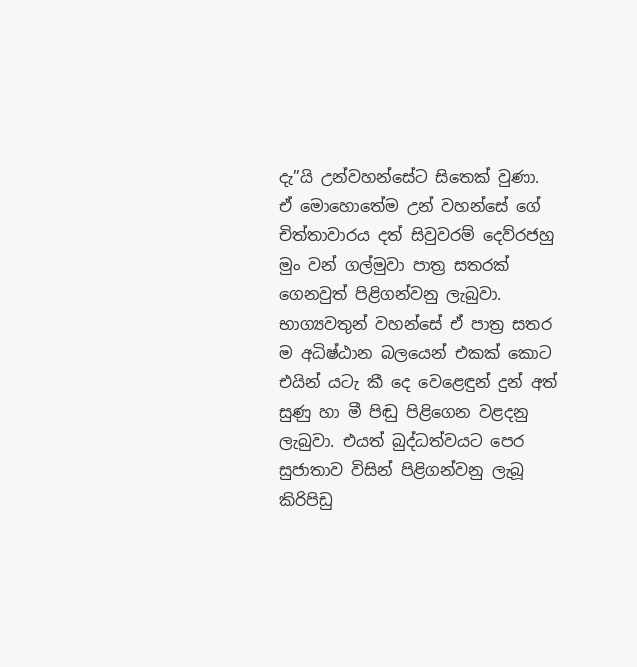දැ”යි උන්වහන්සේට සිතෙක් වුණා. ඒ මොහොතේම උන් වහන්සේ ගේ චිත්තාවාරය දත් සිවුවරම් දෙව්රජහු මුං වන් ගල්මුවා පාත්‍ර සතරක් ගෙනවුත් පිළිගන්වනු ලැබුවා. භාග්‍යවතුන් වහන්සේ ඒ පාත්‍ර සතර ම අධිෂ්ඨාන බලයෙන් එකක් කොට එයින් යටැ කී දෙ වෙළෙඳුන් දුන් අත් සුණු හා මී පිඬු පිළිගෙන වළදනු ලැබුවා. එයත් බුද්ධත්වයට පෙර සුජාතාව විසින් පිළිගන්වනු ලැබූ කිරිපිඩු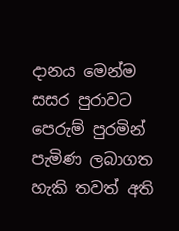දානය මෙන්ම සසර පුරාවට පෙරුම් පුරමින් පැමිණ ලබාගත හැකි තවත් අති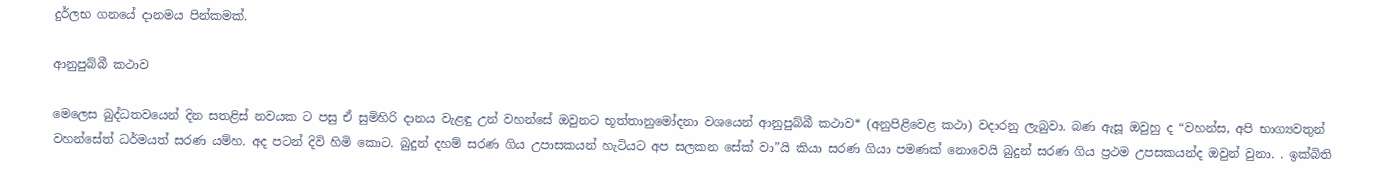දුර්ලභ ගනයේ දානමය පින්කමක්.

ආනුපුබ්බී කථාව

මෙලෙස බුද්ධතවයෙන් දින සතළිස් නවයක ට පසු ඒ සුමිහිරි දානය වැළඳු උන් වහන්සේ ඔවුනට භූත්තානුමෝදනා වශයෙන් ආනුපුබ්බී කථාව* (අනුපිළිවෙළ කථා) වදාරනු ලැබුවා. බණ ඇසූ ඔවුහු ද “වහන්ස, අපි භාග්‍යවතුන් වහන්සේත් ධර්මයත් සරණ යම්හ. අද පටන් දිවි හිමි කොට. බුදුන් දහම් සරණ ගිය උපාසකයන් හැටියට අප සලකන සේක් වා”යි කියා සරණ ගියා පමණක් නොවෙයි බුදුන් සරණ ගිය ප්‍රථම උපසකයන්ද ඔවුන් වුනා. . ඉක්බිති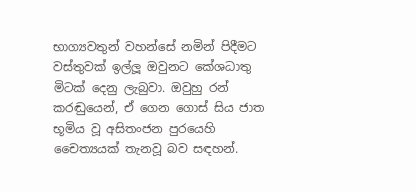භාග්‍යවතුන් වහන්සේ නමින් පිදීමට වස්තුවක් ඉල්ලූ ඔවුනට කේශධාතු මිටක් දෙනු ලැබුවා. ඔවුහු රන් කරඬුයෙන්, ඒ ගෙන ගොස් සිය ජාත භූමිය වූ අසිතංජන පුරයෙහි චෛත්‍යයක් තැනවූ බව සඳහන්.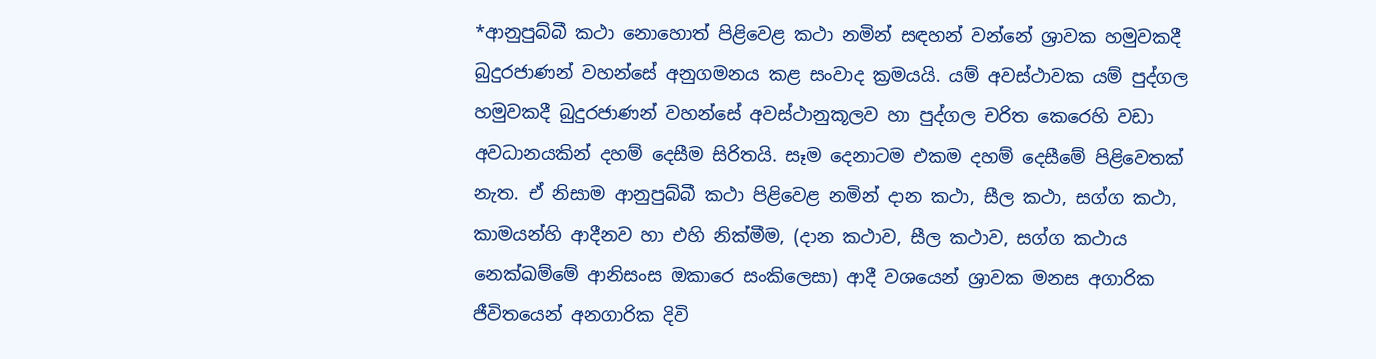*ආනුපුබ්බී කථා නොහොත් පිළිවෙළ කථා නමින් සඳහන් වන්නේ ශ්‍රාවක හමුවකදී බුදුරජාණන් වහන්සේ අනුගමනය කළ සංවාද ක්‍රමයයි. යම් අවස්ථාවක යම් පුද්ගල හමුවකදී බුදුරජාණන් වහන්සේ අවස්ථානුකූලව හා පුද්ගල චරිත කෙරෙහි වඩා අවධානයකින් දහම් දෙසීම සිරිතයි. සෑම දෙනාටම එකම දහම් දෙසීමේ පිළිවෙතක් නැත. ඒ නිසාම ආනුපුබ්බී කථා පිළිවෙළ නමින් දාන කථා, සීල කථා, සග්ග කථා, කාමයන්හි ආදීනව හා එහි නික්මීම, (දාන කථාව, සීල කථාව, සග්ග කථාය නෙක්ඛම්මේ ආනිසංස ඔකාරෙ සංකිලෙසා) ආදී වශයෙන් ශ්‍රාවක මනස අගාරික ජීවිතයෙන් අනගාරික දිවි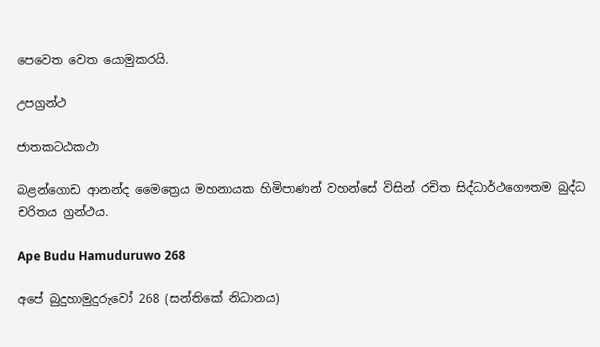පෙවෙත වෙත යොමුකරයි.

උපග්‍රන්ථ

ජාතකටඨකථා

බළන්ගොඩ ආනන්ද මෛත්‍රෙය මහනායක හිමිපාණන් වහන්සේ විසින් රචිත සිද්ධාර්ථගෞතම බුද්ධ චරිතය ග්‍රන්ථය.

Ape Budu Hamuduruwo 268

අපේ බුදුහාමුදුරුවෝ 268 (සන්තිකේ නිධානය)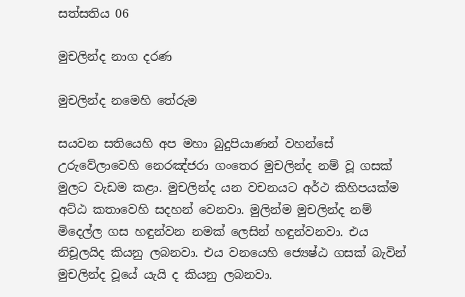සත්සතිය 06

මුචලින්ද නාග දරණ

මුචලින්ද නමෙහි තේරුම

සයවන සතියෙහි අප මහා බුදුපියාණන් වහන්සේ උරුවේලාවෙහි නෙරඤ්ජරා ගංතෙර මුචලින්ද නම් වූ ගසක් මුලට වැඩම කළා. මුචලින්ද යන වචනයට අර්ථ කිහිපයක්ම අට්ඨ කතාවෙහි සදහන් වෙනවා. මුලින්ම මුචලින්ද නම් මිදෙල්ල ගස හඳුන්වන නමක් ලෙසින් හඳුන්වනවා. එය නිචූලයිද කියනු ලබනවා. එය වනයෙහි ජ්‍යෙෂ්ඨ ගසක් බැවින් මුචලින්ද වූයේ යැයි ද කියනු ලබනවා.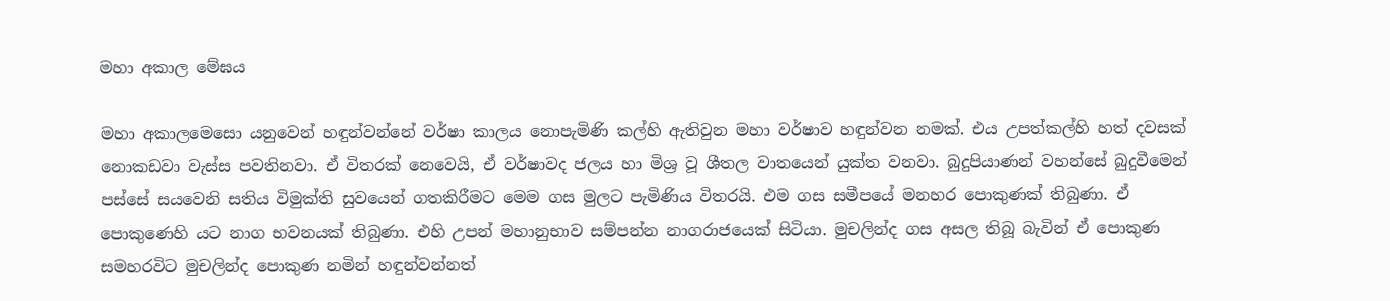මහා අකාල මේඝය

මහා අකාලමෙසො යනුවෙන් හඳුන්වන්නේ වර්ෂා කාලය නොපැමිණි කල්හි ඇතිවුන මහා වර්ෂාව හඳුන්වන නමක්. එය උපත්කල්හි හත් දවසක් නොකඩවා වැස්ස පවතිනවා. ඒ විතරක් නෙවෙයි, ඒ වර්ෂාවද ජලය හා මිශ්‍ර වූ ශීතල වාතයෙන් යුක්ත වනවා. බුදුපියාණන් වහන්සේ බුදුවීමෙන් පස්සේ සයවෙනි සතිය විමුක්ති සුවයෙන් ගතකිරීමට මෙම ගස මුලට පැමිණිය විතරයි. එම ගස සමීපයේ මනහර පොකුණක් තිබුණා. ඒ පොකුණෙහි යට නාග භවනයක් තිබුණා. එහි උපන් මහානුභාව සම්පන්න නාගරාජයෙක් සිටියා. මුචලින්ද ගස අසල තිබූ බැවින් ඒ පොකුණ සමහරවිට මුචලින්ද පොකුණ නමින් හඳුන්වන්නත්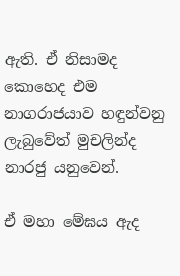ඇති. ඒ නිසාමද කොහෙද එම නාගරාජයාව හඳුන්වනු ලැබුවේත් මුචලින්ද නාරජු යනුවෙන්.

ඒ මහා මේඝය ඇද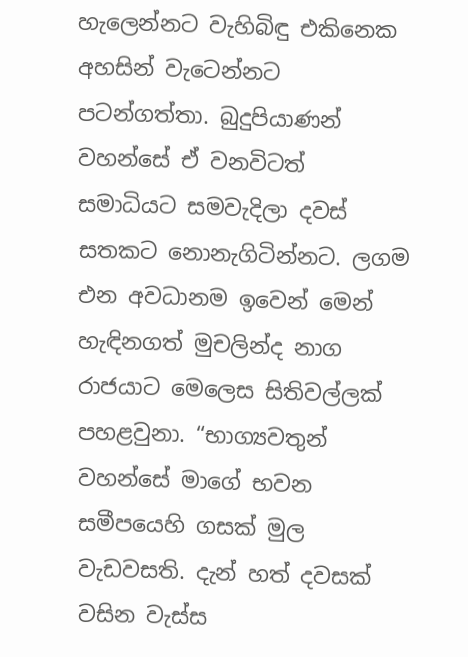හැලෙන්නට වැහිබිඳු එකිනෙක අහසින් වැටෙන්නට පටන්ගත්තා. බුදුපියාණන් වහන්සේ ඒ වනවිටත් සමාධියට සමවැදිලා දවස් සතකට නොනැගිටින්නට. ලගම එන අවධානම ඉවෙන් මෙන් හැඳිනගත් මුචලින්ද නාග රාජයාට මෙලෙස සිතිවල්ලක් පහළවුනා. “භාග්‍යවතුන් වහන්සේ මාගේ භවන සමීපයෙහි ගසක් මුල වැඩවසති. දැන් හත් දවසක් වසින වැස්ස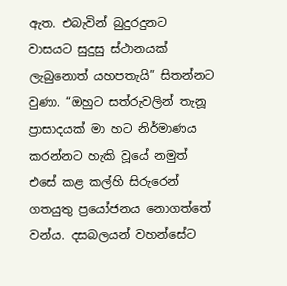ඇත. එබැවින් බුදුරදුනට වාසයට සුදුසු ස්ථානයක් ලැබුනොත් යහපතැයි” සිතන්නට වුණා. “ඔහුට සත්රුවලින් තැනූ ප්‍රාසාදයක් මා හට නිර්මාණය කරන්නට හැකි වූයේ නමුත් එසේ කළ කල්හි සිරුරෙන් ගතයුතු ප්‍රයෝජනය නොගත්තේ වන්ය. දසබලයන් වහන්සේට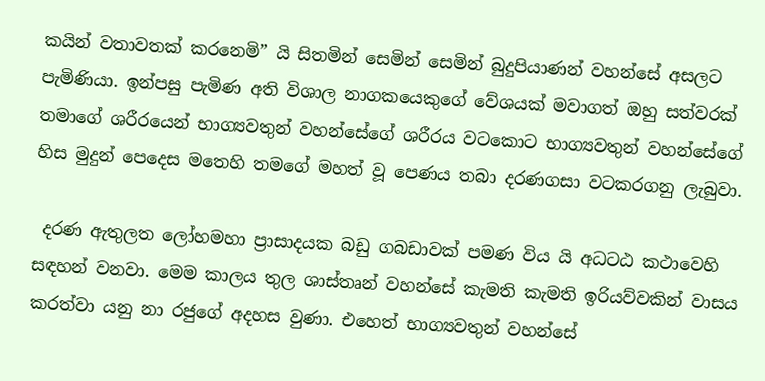කයින් වතාවතක් කරනෙමි” යි සිතමින් සෙමින් සෙමින් බුදුපියාණන් වහන්සේ අසලට පැමිණියා. ඉන්පසු පැමිණ අති විශාල නාගකයෙකුගේ වේශයක් මවාගත් ඔහු සත්වරක් තමාගේ ශරීරයෙන් භාග්‍යවතුන් වහන්සේගේ ශරීරය වටකොට භාග්‍යවතුන් වහන්සේගේ හිස මුදුන් පෙදෙස මතෙහි තමගේ මහත් වූ පෙණය තබා දරණගසා වටකරගනු ලැබුවා.

 දරණ ඇතුලත ලෝහමහා ප්‍රාසාදයක බඩු ගබඩාවක් පමණ විය යි අධටඨ කථාවෙහි සඳහන් වනවා. මෙම කාලය තුල ශාස්තෘන් වහන්සේ කැමති කැමති ඉරියව්වකින් වාසය කරත්වා යනු නා රජුගේ අදහස වුණා. එහෙත් භාග්‍යවතුන් වහන්සේ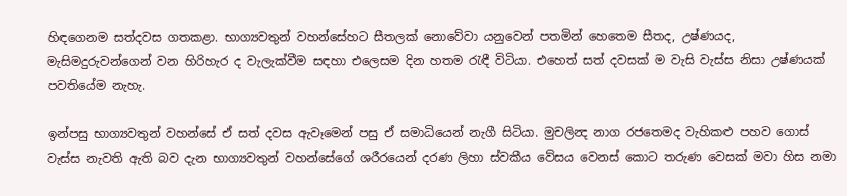හිඳගෙනම සත්දවස ගතකළා. භාග්‍යවතුන් වහන්සේහට සීතලක් නොවේවා යනුවෙන් පතමින් හෙතෙම සීතද, උෂ්ණයද, මැසිමදුරුවන්ගෙන් වන හිරිහැර ද වැලැක්වීම සඳහා එලෙසම දින හතම රැඳී විටියා. එහෙත් සත් දවසක් ම වැසි වැස්ස නිසා උෂ්ණයක් පවතියේම නැහැ.

ඉන්පසු භාග්‍යවතුන් වහන්සේ ඒ සත් දවස ඇවෑමෙන් පසු ඒ සමාධියෙන් නැගී සිටියා. මුචලින්‍ද නාග රජතෙමද වැහිකළු පහව ගොස් වැස්ස නැවති ඇති බව දැන භාග්‍යවතුන් වහන්සේගේ ශරීරයෙන් දරණ ලිහා ස්වකීය වේසය වෙනස් කොට තරුණ වෙසක් මවා හිස නමා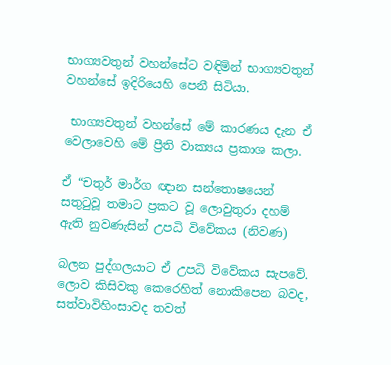භාග්‍යවතුන් වහන්සේට වඳිමින් භාග්‍යවතුන් වහන්සේ ඉදිරියෙහි පෙනී සිටියා.

 භාග්‍යවතුන් වහන්සේ මේ කාරණය දැන ඒ වෙලාවෙහි මේ ප්‍රීති වාක්‍යය ප්‍රකාශ කලා.

ඒ “චතුර් මාර්ග ඥාන සන්තොෂයෙන් සතුටුවූ තමාට ප්‍රකට වූ ලොවුතුරා දහම් ඇති නුවණැසින් උපධි විවේකය (නිවණ)

බලන පුද්ගලයාට ඒ උපධි විවේකය සැපවේ. ලොව කිසිවකු කෙරෙහිත් නොකිපෙන බවද, සත්වාවිහිංසාවද තවත්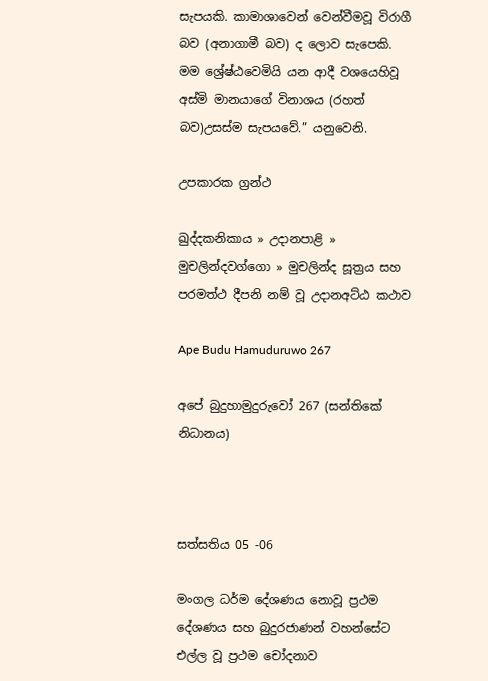සැපයකි. කාමාශාවෙන් වෙන්වීමවූ විරාගී බව (අනාගාමී බව) ද ලොව සැපෙකි. මම ශ්‍රේෂ්ඨවෙමියි යන ආදී වශයෙහිවූ අස්මි මානයාගේ විනාශය (රහත් බව)උසස්ම සැපයවේ.” යනුවෙනි.

උපකාරක ග්‍රන්ථ

ඛුද්දකනිකාය » උදානපාළි » මුචලින්දවග්ගො » මුචලින්ද සූත්‍රය සහ පරමත්ථ දීපනි නම් වූ උදානඅට්ඨ කථාව

Ape Budu Hamuduruwo 267

අපේ බුදුහාමුදුරුවෝ 267 (සන්තිකේ නිධානය)



සත්සතිය 05 -06

මංගල ධර්ම දේශණය නොවූ ප්‍රථම දේශණය සහ බුදුරජාණන් වහන්සේට එල්ල වූ ප්‍රථම චෝදනාව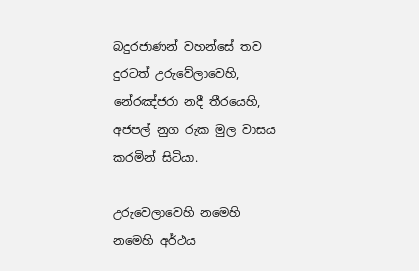බදුරජාණන් වහන්සේ තව දුරටත් උරුවේලාවෙහි, නේරඤ්ජරා නදී තීරයෙහි, අජපල් නුග රුක මුල වාසය කරමින් සිටියා.

උරුවෙලාවෙහි නමෙහි නමෙහි අර්ථය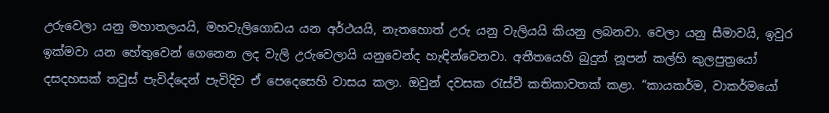උරුවෙලා යනු මහාතලයයි, මහවැලිගොඩය යන අර්ථයයි, නැතහොත් උරු යනු වැලියයි කියනු ලබනවා. වෙලා යනු සීමාවයි, ඉවුර ඉක්මවා යන හේතුවෙන් ගෙනෙන ලද වැලි උරුවෙලායි යනුවෙන්ද හැඳින්වෙනවා. අතීතයෙහි බුදුන් නූපන් කල්හි කුලපුත්‍රයෝ දසදහසක් තවුස් පැවිද්දෙන් පැවිදිව ඒ පෙදෙසෙහි වාසය කලා. ඔවුන් දවසක රැස්වී කතිකාවතක් කළා. “කායකර්ම, වාකර්මයෝ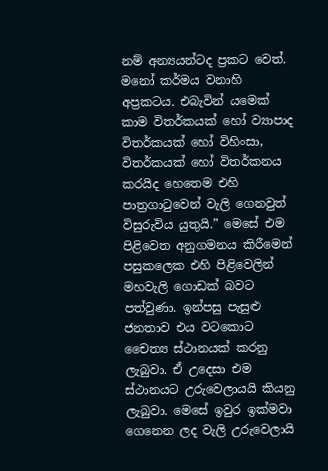නම් අන්‍යයන්ටද ප්‍රකට වෙත්. මනෝ කර්මය වනාහි අප්‍රකටය. එබැවින් යමෙක් කාම විතර්කයක් හෝ ව්‍යාපාද විතර්කයක් හෝ විහිංසා, විතර්කයක් හෝ විතර්කනය කරයිද හෙතෙම එහි පාත්‍රගාටුවෙන් වැලි ගෙනවුත් විසුරුවිය යුතුයි.” මෙසේ එම පිළිවෙත අනුගමනය කිරීමෙන් පසුකලෙක එහි පිළිවෙලින් මහවැලි ගොඩක් බවට පත්වුණා. ඉන්පසු පැසුළු ජනතාව එය වටකොට චෛත්‍ය ස්ථානයක් කරනු ලැබුවා. ඒ උදෙසා එම ස්ථානයට උරුවෙලායයි කියනු ලැබුවා. මෙසේ ඉවුර ඉක්මවා ගෙනෙන ලද වැලි උරුවෙලායි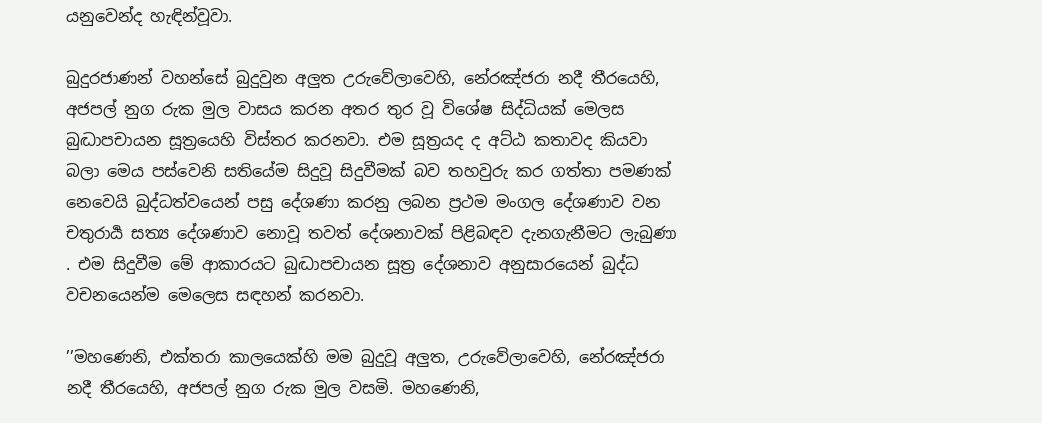යනුවෙන්ද හැඳින්වූවා.

බුදුරජාණන් වහන්සේ බුදුවුන අලුත උරුවේලාවෙහි, නේරඤ්ජරා නදී තීරයෙහි, අජපල් නුග රුක මුල වාසය කරන අතර තුර වූ විශේෂ සිද්ධියක් මෙලස බුද්‍ධාපචායන සූත්‍රයෙහි විස්තර කරනවා. එම සූත්‍රයද ද අට්ඨ කතාවද කියවා බලා මෙය පස්වෙනි සතියේම සිදුවූ සිදුවීමක් බව තහවුරු කර ගත්තා පමණක් නෙවෙයි බුද්ධත්වයෙන් පසු දේශණා කරනු ලබන ප්‍රථම මංගල දේශණාව වන චතුරාර්‍ය සත්‍ය දේශණාව නොවූ තවත් දේශනාවක් පිළිබඳව දැනගැනීමට ලැබුණා . එම සිදුවීම මේ ආකාරයට බුද්‍ධාපචායන සූත්‍ර දේශනාව අනුසාරයෙන් බුද්ධ වචනයෙන්ම මෙලෙස සඳහන් කරනවා.

’’මහණෙනි, එක්තරා කාලයෙක්හි මම බුදුවූ අලුත, උරුවේලාවෙහි, නේරඤ්ජරා නදී තීරයෙහි, අජපල් නුග රුක මුල වසමි. මහණෙනි,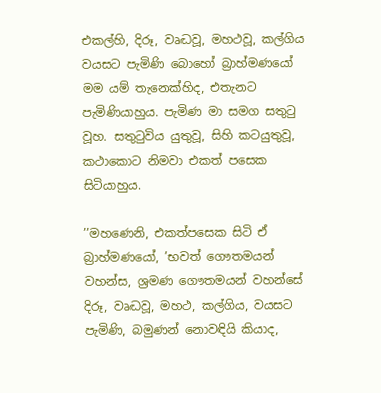එකල්හි, දිරූ, වෘද්‍ධවූ, මහථවූ, කල්ගිය වයසට පැමිණි බොහෝ බ්‍රාහ්මණයෝ මම යම් තැනෙක්හිද, එතැනට පැමිණියාහුය. පැමිණ මා සමග සතුටු වූහ. සතුටුවිය යුතුවූ, සිහි කටයුතුවූ, කථාකොට නිමවා එකත් පසෙක සිටියාහුය.

’’මහණෙනි, එකත්පසෙක සිටි ඒ බ්‍රාහ්මණයෝ, ’භවත් ගෞතමයන් වහන්ස, ශ්‍රමණ ගෞතමයන් වහන්සේ දිරූ, වෘද්‍ධවූ, මහථ, කල්ගිය, වයසට පැමිණි, බමුණන් නොවඳියි කියාද,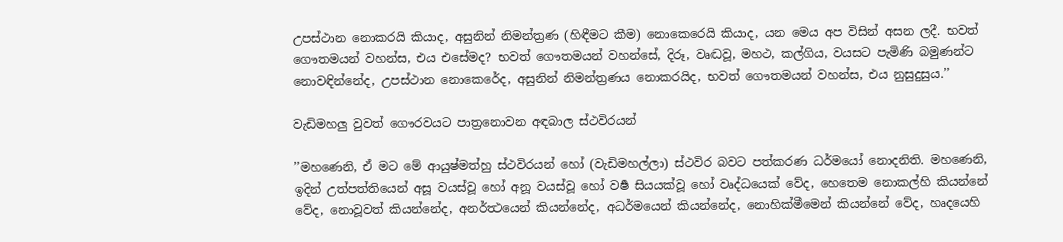උපස්ථාන නොකරයි කියාද, අසුනින් නිමන්ත්‍රණ (හිඳීමට කීම) නොකෙරෙයි කියාද, යන මෙය අප විසින් අසන ලදී. භවත් ගෞතමයන් වහන්ස, එය එසේමද? භවත් ගෞතමයන් වහන්සේ, දිරූ, වෘද්‍ධවූ, මහථ, කල්ගිය, වයසට පැමිණි බමුණන්ට නොවඳින්නේද, උපස්ථාන නොකෙරේද, අසුනින් නිමන්ත්‍රණය නොකරයිද, භවත් ගෞතමයන් වහන්ස, එය නුසුදුසුය.’’

වැඩිමහලු වුවත් ගෞරවයට පාත්‍රනොවන අඳබාල ස්ථවිරයන්

’’මහණෙනි, ඒ මට මේ ආයුෂ්මත්හු ස්ථවිරයන් හෝ (වැඩිමහල්ලා) ස්ථවිර බවට පත්කරණ ධර්මයෝ නොදනිති. මහණෙනි, ඉදින් උත්පත්තියෙන් අසූ වයස්වූ හෝ අනූ වයස්වූ හෝ වර්‍ෂ සියයක්වූ හෝ වෘද්ධයෙක් වේද, හෙතෙම නොකල්හි කියන්නේ වේද, නොවූවත් කියන්නේද, අනර්ත්‍ථයෙන් කියන්නේද, අධර්මයෙන් කියන්නේද, නොහික්මීමෙන් කියන්නේ වේද, හෘදයෙහි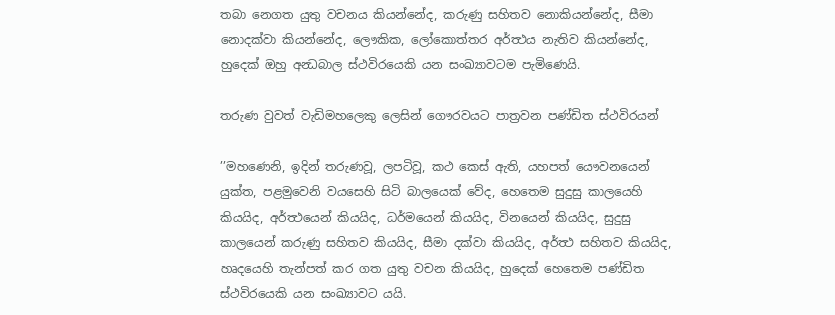තබා නෙගත යුතු වචනය කියන්නේද, කරුණු සහිතව නොකියන්නේද, සීමා නොදක්වා කියන්නේද, ලෞකික, ලෝකොත්තර අර්ත්‍ථය නැතිව කියන්නේද, හුදෙක් ඔහු අන්‍ධබාල ස්ථවිරයෙකි යන සංඛ්‍යාවටම පැමිණෙයි.

තරුණ වුවත් වැඩිමහලෙකු ලෙසින් ගෞරවයට පාත්‍රවන පණ්ඩිත ස්ථවිරයන්

’’මහණෙනි, ඉදින් තරුණවූ, ලපටිවූ, කථ කෙස් ඇති, යහපත් යෞවනයෙන් යුක්ත, පළමුවෙනි වයසෙහි සිටි බාලයෙක් වේද, හෙතෙම සුදුසු කාලයෙහි කියයිද, අර්ත්‍ථයෙන් කියයිද, ධර්මයෙන් කියයිද, විනයෙන් කියයිද, සුදුසු කාලයෙන් කරුණු සහිතව කියයිද, සීමා දක්වා කියයිද, අර්ත්‍ථ සහිතව කියයිද, හෘදයෙහි තැන්පත් කර ගත යුතු වචන කියයිද, හුදෙක් හෙතෙම පණ්ඩිත ස්ථවිරයෙකි යන සංඛ්‍යාවට යයි.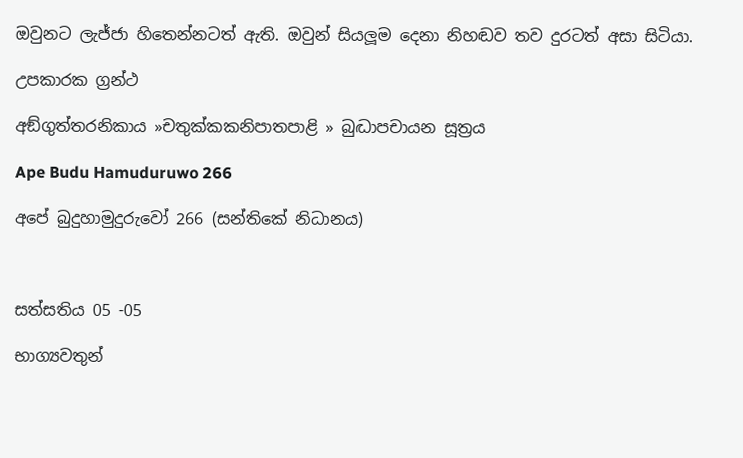ඔවුනට ලැජ්ජා හිතෙන්නටත් ඇති. ඔවුන් සියලූම දෙනා නිහඬව තව දුරටත් අසා සිටියා.

උපකාරක ග්‍රන්ථ

අඞ්ගුත්තරනිකාය »චතුක්කකනිපාතපාළි » බුද්‍ධාපචායන සූත්‍රය

Ape Budu Hamuduruwo 266

අපේ බුදුහාමුදුරුවෝ 266 (සන්තිකේ නිධානය)



සත්සතිය 05 -05

භාග්‍යවතුන්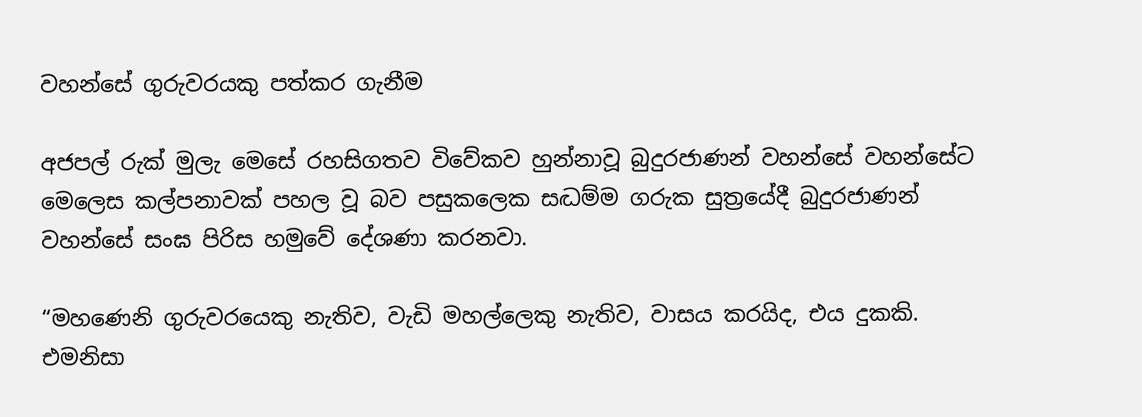වහන්සේ ගුරුවරයකු පත්කර ගැනීම

අජපල් රුක් මුලැ මෙසේ රහසිගතව විවේකව හුන්නාවූ බුදුරජාණන් වහන්සේ වහන්සේට මෙලෙස කල්පනාවක් පහල වූ බව පසුකලෙක සද්‍ධම්ම ගරුක සුත්‍රයේදී බුදුරජාණන් වහන්සේ සංඝ පිරිස හමුවේ දේශණා කරනවා.

“මහණෙනි ගුරුවරයෙකු නැතිව, වැඩි මහල්ලෙකු නැතිව, වාසය කරයිද, එය දුකකි. එමනිසා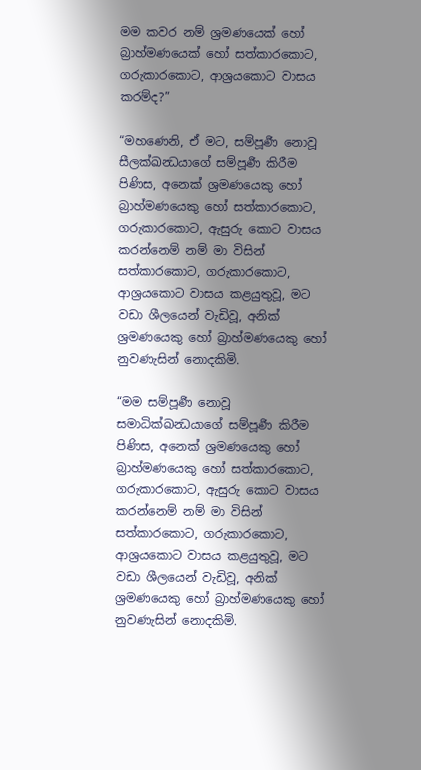මම කවර නම් ශ්‍රමණයෙක් හෝ බ්‍රාහ්මණයෙක් හෝ සත්කාරකොට, ගරුකාරකොට, ආශ්‍රයකොට වාසය කරම්ද?”

“මහණෙනි, ඒ මට, සම්පූර්‍ණ නොවූ සීලක්ඛන්‍ධයාගේ සම්පූර්‍ණ කිරීම පිණිස, අනෙක් ශ්‍රමණයෙකු හෝ බ්‍රාහ්මණයෙකු හෝ සත්කාරකොට, ගරුකාරකොට, ඇසුරු කොට වාසය කරන්නෙම් නම් මා විසින් සත්කාරකොට, ගරුකාරකොට, ආශ්‍රයකොට වාසය කළයුතුවූ, මට වඩා ශීලයෙන් වැඩිවූ, අනික් ශ්‍රමණයෙකු හෝ බ්‍රාහ්මණයෙකු හෝ නුවණැසින් නොදකිමි.

“මම සම්පූර්‍ණ නොවූ සමාධික්ඛන්‍ධයාගේ සම්පූර්‍ණ කිරීම පිණිස, අනෙක් ශ්‍රමණයෙකු හෝ බ්‍රාහ්මණයෙකු හෝ සත්කාරකොට, ගරුකාරකොට, ඇසුරු කොට වාසය කරන්නෙම් නම් මා විසින් සත්කාරකොට, ගරුකාරකොට, ආශ්‍රයකොට වාසය කළයුතුවූ, මට වඩා ශීලයෙන් වැඩිවූ, අනික් ශ්‍රමණයෙකු හෝ බ්‍රාහ්මණයෙකු හෝ නුවණැසින් නොදකිමි.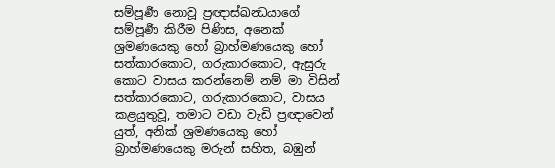සම්පූර්‍ණ නොවූ ප්‍රඥාස්ඛන්‍ධයාගේ සම්පූර්‍ණ කිරීම පිණිස, අනෙක් ශ්‍රමණයෙකු හෝ බ්‍රාහ්මණයෙකු හෝ සත්කාරකොට, ගරුකාරකොට, ඇසුරු කොට වාසය කරන්නෙම් නම් මා විසින් සත්කාරකොට, ගරුකාරකොට, වාසය කළයුතුවූ, තමාට වඩා වැඩි ප්‍රඥාවෙන් යුත්, අනික් ශ්‍රමණයෙකු හෝ බ්‍රාහ්මණයෙකු මරුන් සහිත, බඹුන්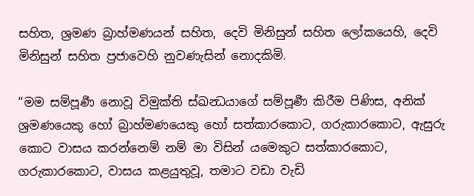සහිත, ශ්‍රමණ බ්‍රාහ්මණයන් සහිත, දෙවි මිනිසුන් සහිත ලෝකයෙහි, දෙවි මිනිසුන් සහිත ප්‍රජාවෙහි නුවණැසින් නොදකිමි.

“මම සම්පූර්‍ණ නොවූ විමුක්ති ස්ඛන්‍ධයාගේ සම්පූර්‍ණ කිරීම පිණිස, අනික් ශ්‍රමණයෙකු හෝ බ්‍රාහ්මණයෙකු හෝ සත්කාරකොට, ගරුකාරකොට, ඇසුරු කොට වාසය කරන්නෙම් නම් මා විසින් යමෙකුට සත්කාරකොට, ගරුකාරකොට, වාසය කළයුතුවූ, තමාට වඩා වැඩි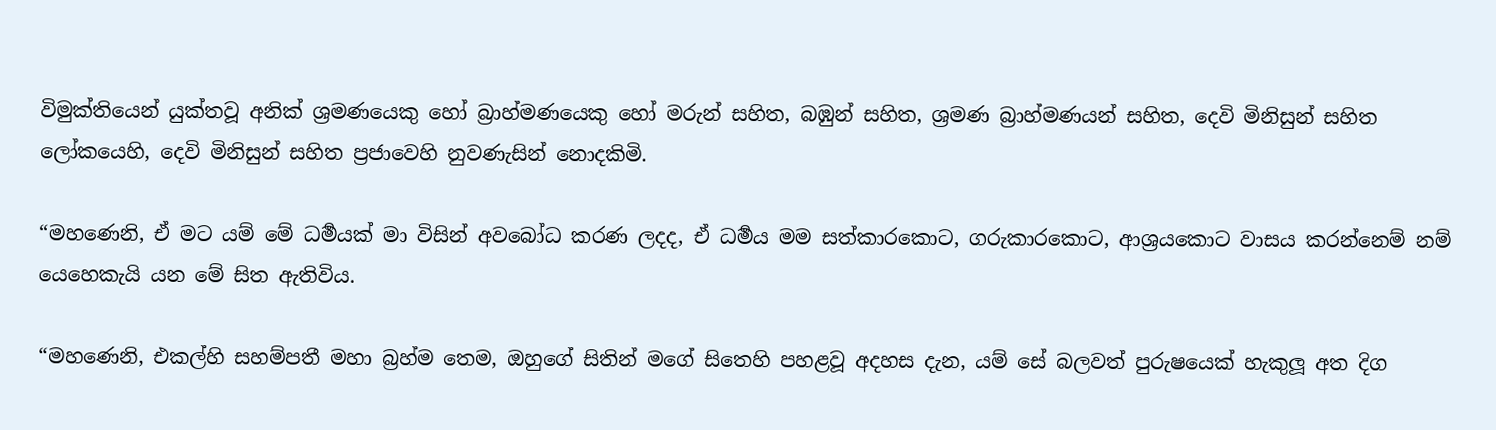විමුක්තියෙන් යුක්තවූ අනික් ශ්‍රමණයෙකු හෝ බ්‍රාහ්මණයෙකු හෝ මරුන් සහිත, බඹුන් සහිත, ශ්‍රමණ බ්‍රාහ්මණයන් සහිත, දෙවි මිනිසුන් සහිත ලෝකයෙහි, දෙවි මිනිසුන් සහිත ප්‍රජාවෙහි නුවණැසින් නොදකිමි.

“මහණෙනි, ඒ මට යම් මේ ධර්‍මයක් මා විසින් අවබෝධ කරණ ලදද, ඒ ධර්‍මය මම සත්කාරකොට, ගරුකාරකොට, ආශ්‍රයකොට වාසය කරන්නෙම් නම් යෙහෙකැයි යන මේ සිත ඇතිවිය.

“මහණෙනි, එකල්හි සහම්පතී මහා බ්‍රහ්ම තෙම, ඔහුගේ සිතින් මගේ සිතෙහි පහළවූ අදහස දැන, යම් සේ බලවත් පුරුෂයෙක් හැකුලූ අත දිග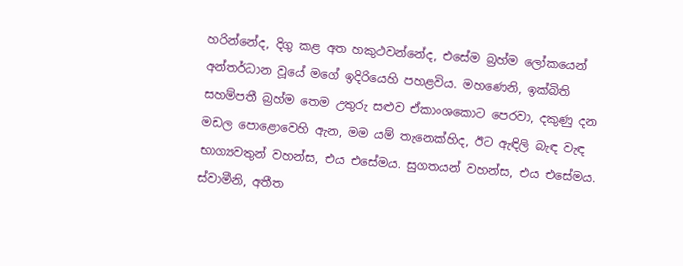හරින්නේද, දිගු කළ අත හකුථවන්නේද, එසේම බ්‍රහ්ම ලෝකයෙන් අන්තර්ධාන වූයේ මගේ ඉදිරියෙහි පහළවිය. මහණෙනි, ඉක්බිති සහම්පතී බ්‍රහ්ම තෙම උතුරු සළුව ඒකාංශකොට පෙරවා, දකුණු දන මඩල පොළොවෙහි ඇන, මම යම් තැනෙක්හිද, ඊට ඇඳිලි බැඳ වැඳ භාග්‍යවතුන් වහන්ස, එය එසේමය. සුගතයන් වහන්ස, එය එසේමය. ස්වාමීනි, අතීත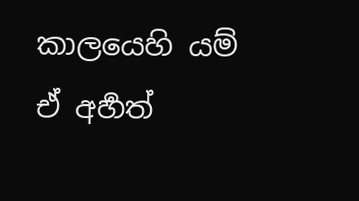කාලයෙහි යම් ඒ අර්‍හත්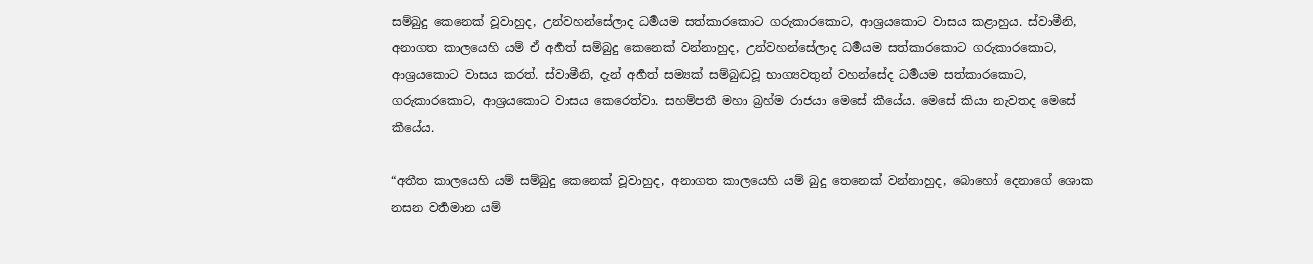සම්බුදු කෙනෙක් වූවාහුද, උන්වහන්සේලාද ධර්‍මයම සත්කාරකොට ගරුකාරකොට, ආශ්‍රයකොට වාසය කළාහුය. ස්වාමීනි, අනාගත කාලයෙහි යම් ඒ අර්‍හත් සම්බුදු කෙනෙක් වන්නාහුද, උන්වහන්සේලාද ධර්‍මයම සත්කාරකොට ගරුකාරකොට, ආශ්‍රයකොට වාසය කරත්. ස්වාමීනි, දැන් අර්‍හත් සම්‍යක් සම්බුද්‍ධවූ භාග්‍යවතුන් වහන්සේද ධර්‍මයම සත්කාරකොට, ගරුකාරකොට, ආශ්‍රයකොට වාසය කෙරෙත්වා. සහම්පතී මහා බ්‍රහ්ම රාජයා මෙසේ කීයේය. මෙසේ කියා නැවතද මෙසේ කීයේය.

“අතීත කාලයෙහි යම් සම්බුදු කෙනෙක් වූවාහුද, අනාගත කාලයෙහි යම් බුදු තෙනෙක් වන්නාහුද, බොහෝ දෙනාගේ ශොක නසන වර්‍තමාන යම්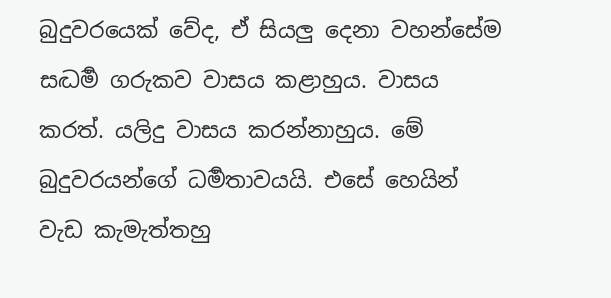බුදුවරයෙක් වේද, ඒ සියලු දෙනා වහන්සේම සද්‍ධර්‍ම ගරුකව වාසය කළාහුය. වාසය කරත්. යලිදු වාසය කරන්නාහුය. මේ බුදුවරයන්ගේ ධර්‍මතාවයයි. එසේ හෙයින් වැඩ කැමැත්තහු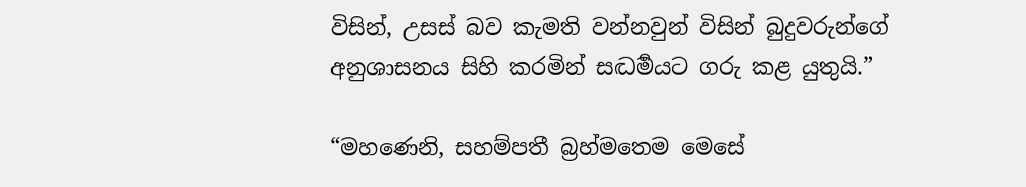විසින්, උසස් බව කැමති වන්නවුන් විසින් බුදුවරුන්ගේ අනුශාසනය සිහි කරමින් සද්‍ධර්‍මයට ගරු කළ යුතුයි.”

“මහණෙනි, සහම්පතී බ්‍රහ්මතෙම මෙසේ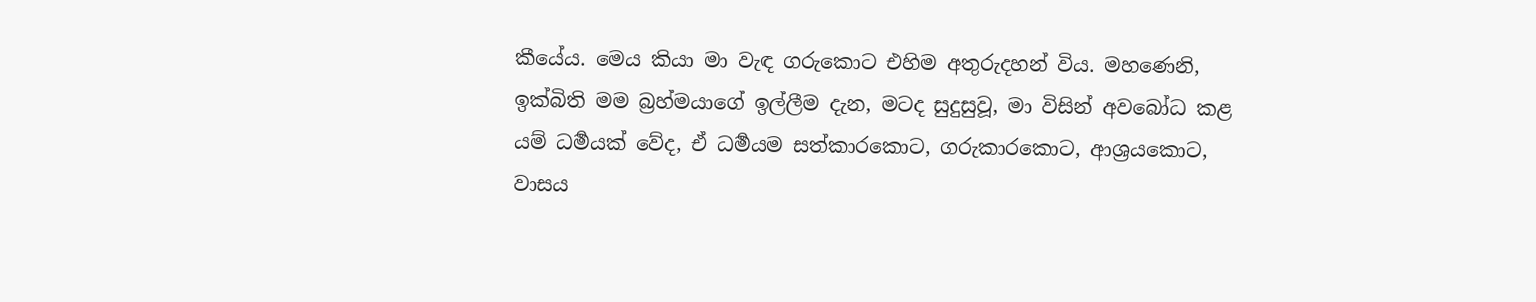කීයේය. මෙය කියා මා වැඳ ගරුකොට එහිම අතුරුදහන් විය. මහණෙනි, ඉක්බිති මම බ්‍රහ්මයාගේ ඉල්ලීම දැන, මටද සුදුසුවූ, මා විසින් අවබෝධ කළ යම් ධර්‍මයක් වේද, ඒ ධර්‍මයම සත්කාරකොට, ගරුකාරකොට, ආශ්‍රයකොට, වාසය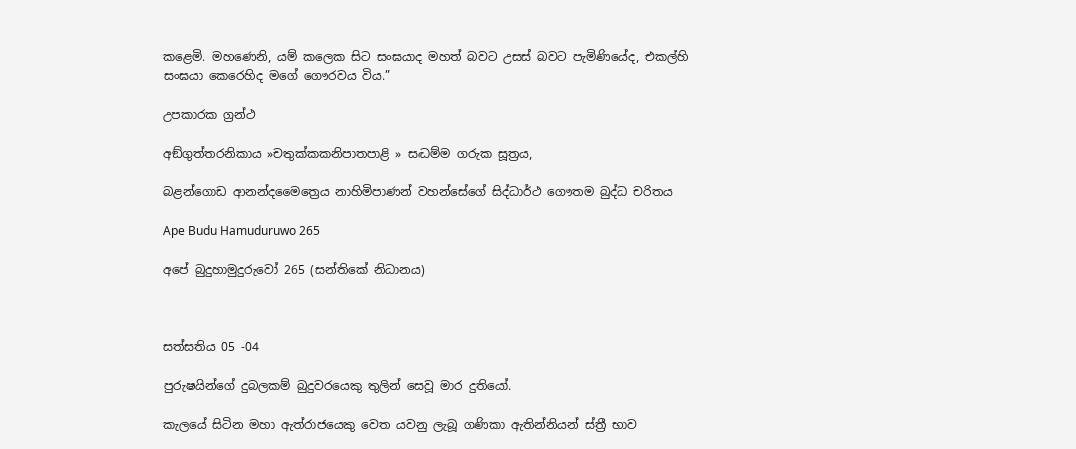කළෙමි. මහණෙනි, යම් කලෙක සිට සංඝයාද මහත් බවට උසස් බවට පැමිණියේද, එකල්හි සංඝයා කෙරෙහිද මගේ ගෞරවය විය.”

උපකාරක ග්‍රන්ථ

අඞ්ගුත්තරනිකාය »චතුක්කකනිපාතපාළි » සද්‍ධම්ම ගරුක සූත්‍රය,

බළන්ගොඩ ආනන්දමෛත්‍රෙය නාහිමිපාණන් වහන්සේගේ සිද්ධාර්ථ ගෞතම බුද්ධ චරිතය

Ape Budu Hamuduruwo 265

අපේ බුදුහාමුදුරුවෝ 265 (සන්තිකේ නිධානය)



සත්සතිය 05 -04

පුරුෂයින්ගේ දුබලකම් බුදුවරයෙකු තුලින් සෙවූ මාර දුතියෝ.

කැලයේ සිටින මහා ඇත්රාජයෙකු වෙත යවනු ලැබූ ගණිකා ඇතින්නියන් ස්ත්‍රී භාව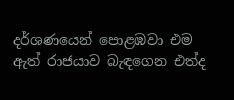දර්ශණයෙන් පොළඹවා එම ඇත් රාජයාව බැඳගෙන එත්ද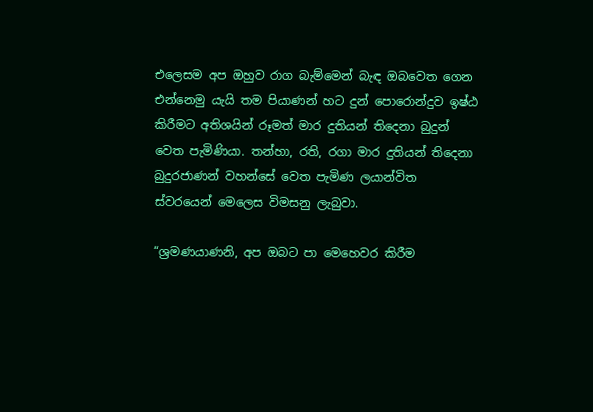එලෙසම අප ඔහුව රාග බැම්මෙන් බැඳ ඔබවෙත ගෙන එන්නෙමු යැයි තම පියාණන් හට දුන් පොරොන්දුව ඉෂ්ඨ කිරීමට අතිශයින් රූමත් මාර දුතියන් තිදෙනා බුදුන් වෙත පැමිණියා. තන්හා, රති, රගා මාර දුතියන් තිදෙනා බුදුරජාණන් වහන්සේ වෙත පැමිණ ලයාන්විත ස්වරයෙන් මෙලෙස විමසනු ලැබුවා.

“ශ්‍රමණයාණනි, අප ඔබට පා මෙහෙවර කිරීම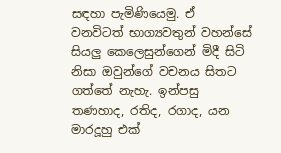සඳහා පැමිණියෙමු. ඒ වනවිටත් භාග්‍යවතුන් වහන්සේ සියලු කෙලෙසුන්ගෙන් මිදී සිටි නිසා ඔවුන්ගේ වචනය සිතට ගත්තේ නැහැ. ඉන්පසු තණහාද, රතිද, රගාද, යන මාරදූහු එක්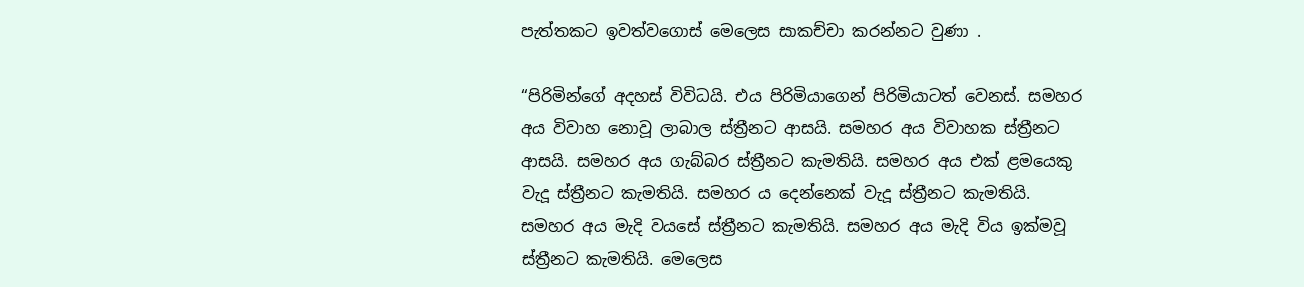පැත්තකට ඉවත්වගොස් මෙලෙස සාකච්චා කරන්නට වුණා .

“පිරිමින්ගේ අදහස් විවිධයි. එය පිරිමියාගෙන් පිරිමියාටත් වෙනස්. සමහර අය විවාහ නොවූ ලාබාල ස්ත්‍රීනට ආසයි. සමහර අය විවාහක ස්ත්‍රීනට ආසයි. සමහර අය ගැබ්බර ස්ත්‍රීනට කැමතියි. සමහර අය එක් ළමයෙකු වැදූ ස්ත්‍රීනට කැමතියි. සමහර ය දෙන්නෙක් වැදූ ස්ත්‍රීනට කැමතියි. සමහර අය මැදි වයසේ ස්ත්‍රීනට කැමතියි. සමහර අය මැදි විය ඉක්මවූ ස්ත්‍රීනට කැමතියි. මෙලෙස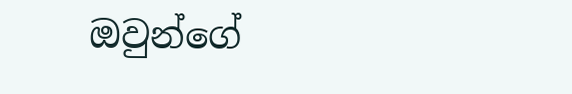ඔවුන්ගේ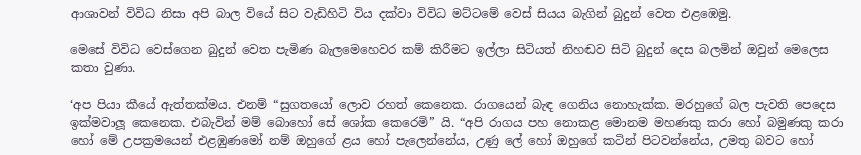ආශාවන් විවිධ නිසා අපි බාල වියේ සිට වැඩිහිටි විය දක්වා විවිධ මට්ටමේ වෙස් සියය බැගින් බුදුන් වෙත එළඹෙමු.

මෙසේ විවිධ වෙස්ගෙන බුදුන් වෙත පැමිණ බැලමෙහෙවර කම් කිරීමට ඉල්ලා සිටියත් නිහඬව සිටි බුදුන් දෙස බලමින් ඔවුන් මෙලෙස කතා වුණා.

‘අප පියා කීයේ ඇත්තක්මය. එනම් “සුගතයෝ ලොව රහත් කෙනෙක. රාගයෙන් බැඳ ගෙනිය නොහැක්ක. මරහුගේ බල පැවති පෙදෙස ඉක්මවාලූ කෙනෙක. එබැවින් මම් බොහෝ සේ ශෝක කෙරෙමි” යි. “අපි රාගය පහ නොකළ මොනම මහණකු කරා හෝ බමුණකු කරා හෝ මේ උපක්‍රමයෙන් එළඹුණමෝ නම් ඔහුගේ ළය හෝ පැලෙන්නේය, උණු ලේ හෝ ඔහුගේ කටින් පිටවන්නේය, උමතු බවට හෝ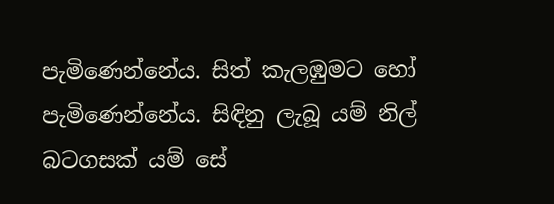පැමිණෙන්නේය. සිත් කැලඹුමට හෝ පැමිණෙන්නේය. සිඳිනු ලැබූ යම් නිල් බටගසක් යම් සේ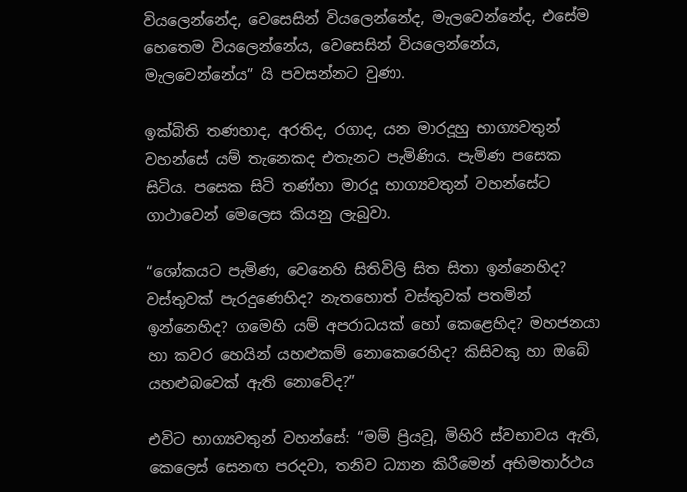වියලෙන්නේද, වෙසෙසින් වියලෙන්නේද, මැලවෙන්නේද, එසේම හෙතෙම වියලෙන්නේය, වෙසෙසින් වියලෙන්නේය, මැලවෙන්නේය” යි පවසන්නට වුණා.

ඉක්බිති තණහාද, අරතිද, රගාද, යන මාරදූහු භාග්‍යවතුන් වහන්සේ යම් තැනෙකද එතැනට පැමිණිය. පැමිණ පසෙක සිටිය. පසෙක සිටි තණ්හා මාරදූ භාග්‍යවතුන් වහන්සේට ගාථාවෙන් මෙලෙස කියනු ලැබුවා.

“ශෝකයට පැමිණ, වෙනෙහි සිතිවිලි සිත සිතා ඉන්නෙහිද? වස්තුවක් පැරදුණෙහිද? නැතහොත් වස්තුවක් පතමින් ඉන්නෙහිද? ගමෙහි යම් අපරාධයක් හෝ කෙළෙහිද? මහජනයා හා කවර හෙයින් යහළුකම් නොකෙරෙහිද? කිසිවකු හා ඔබේ යහළුබවෙක් ඇති නොවේද?”

එවිට භාග්‍යවතුන් වහන්සේ: “මම් ප්‍රියවූ, මිහිරි ස්වභාවය ඇති, කෙලෙස් සෙනඟ පරදවා, තනිව ධ්‍යාන කිරීමෙන් අභිමතාර්ථය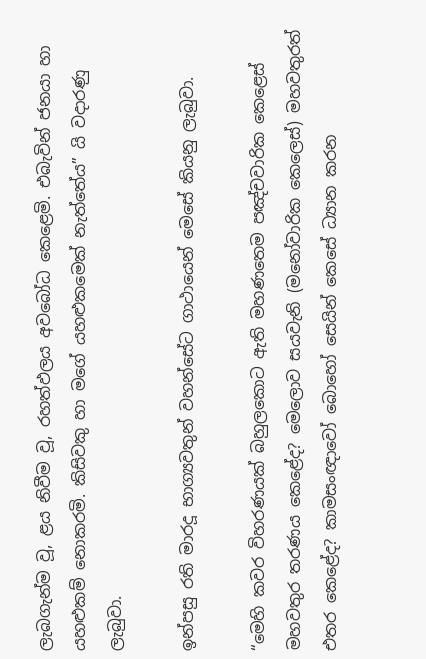ලැබගැන්ම වූ, ළය නිවීම වූ, රහත්ඵලය අවබෝධ කෙළෙමි. එබැවින් ජනයා හා යහළුකම් නොකරමි. කිසිවකු හා මගේ යහළුකමෙක් නැත්තේය” යි වදාරණු ලැබුවා.

ඉන්පසු රති මාරදූ භාග්‍යවතුන් වහන්සේට ගාථායෙන් මෙසේ කියනු ලැබුවා.

“මෙහි කවර විහරණයක් බහුලකොට ඇති මහණතෙම පඤ්චවාරික කෙළෙස් මහවතුර තරණය කෙළේද? මෙලොව සයවැනි (මනෝවාරික කෙලෙස්) මහවතුරත් එතර කෙළේද? කාමසංඥාවෝ බොහෝ සෙයින් කෙසේ ධ්‍යාන කරන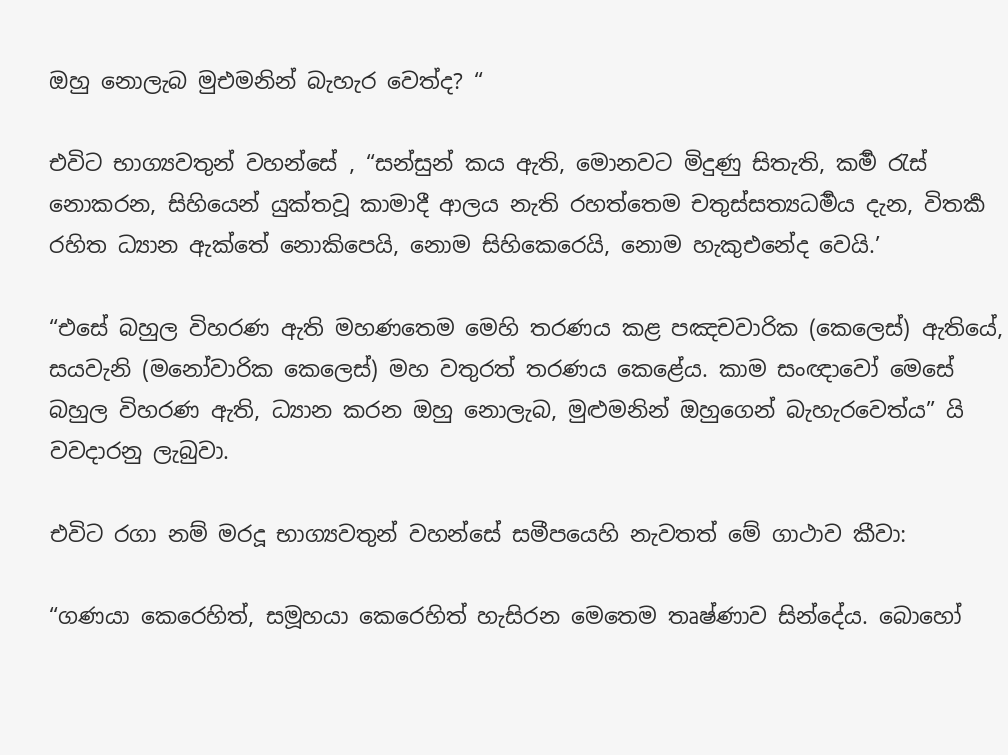ඔහු නොලැබ මුඑමනින් බැහැර වෙත්ද? “

එවිට භාග්‍යවතුන් වහන්සේ , “සන්සුන් කය ඇති, මොනවට මිදුණු සිතැති, කර්‍ම රැස් නොකරන, සිහියෙන් යුක්තවූ කාමාදී ආලය නැති රහත්තෙම චතුස්සත්‍යධර්‍මය දැන, විතර්‍ක රහිත ධ්‍යාන ඇක්තේ නොකිපෙයි, නොම සිහිකෙරෙයි, නොම හැකුඑනේද වෙයි.’

“එසේ බහුල විහරණ ඇති මහණතෙම මෙහි තරණය කළ පඤචවාරික (කෙලෙස්) ඇතියේ, සයවැනි (මනෝවාරික කෙලෙස්) මහ වතුරත් තරණය කෙළේය. කාම සංඥාවෝ මෙසේ බහුල විහරණ ඇති, ධ්‍යාන කරන ඔහු නොලැබ, මුළුමනින් ඔහුගෙන් බැහැරවෙත්ය” යි වවදාරනු ලැබුවා.

එවිට රගා නම් මරදූ භාග්‍යවතුන් වහන්සේ සමීපයෙහි නැවතත් මේ ගාථාව කීවා:

“ගණයා කෙරෙහිත්, සමූහයා කෙරෙහිත් හැසිරන මෙතෙම තෘෂ්ණාව සින්දේය. බොහෝ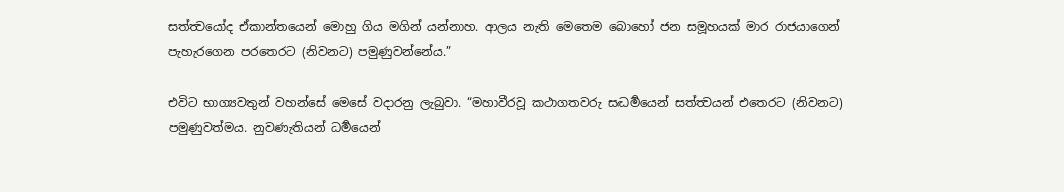සත්ත්‍වයෝද ඒකාන්තයෙන් මොහු ගිය මගින් යන්නාහ. ආලය නැති මෙතෙම බොහෝ ජන සමූහයක් මාර රාජයාගෙන් පැහැරගෙන පරතෙරට (නිවනට) පමුණුවන්නේය.”

එවිට භාග්‍යවතුන් වහන්සේ මෙසේ වදාරනු ලැබුවා. “මහාවීරවූ කථාගතවරු සද්‍ධර්‍මයෙන් සත්ත්‍වයන් එතෙරට (නිවනට) පමුණුවත්මය. නුවණැතියන් ධර්‍මයෙන්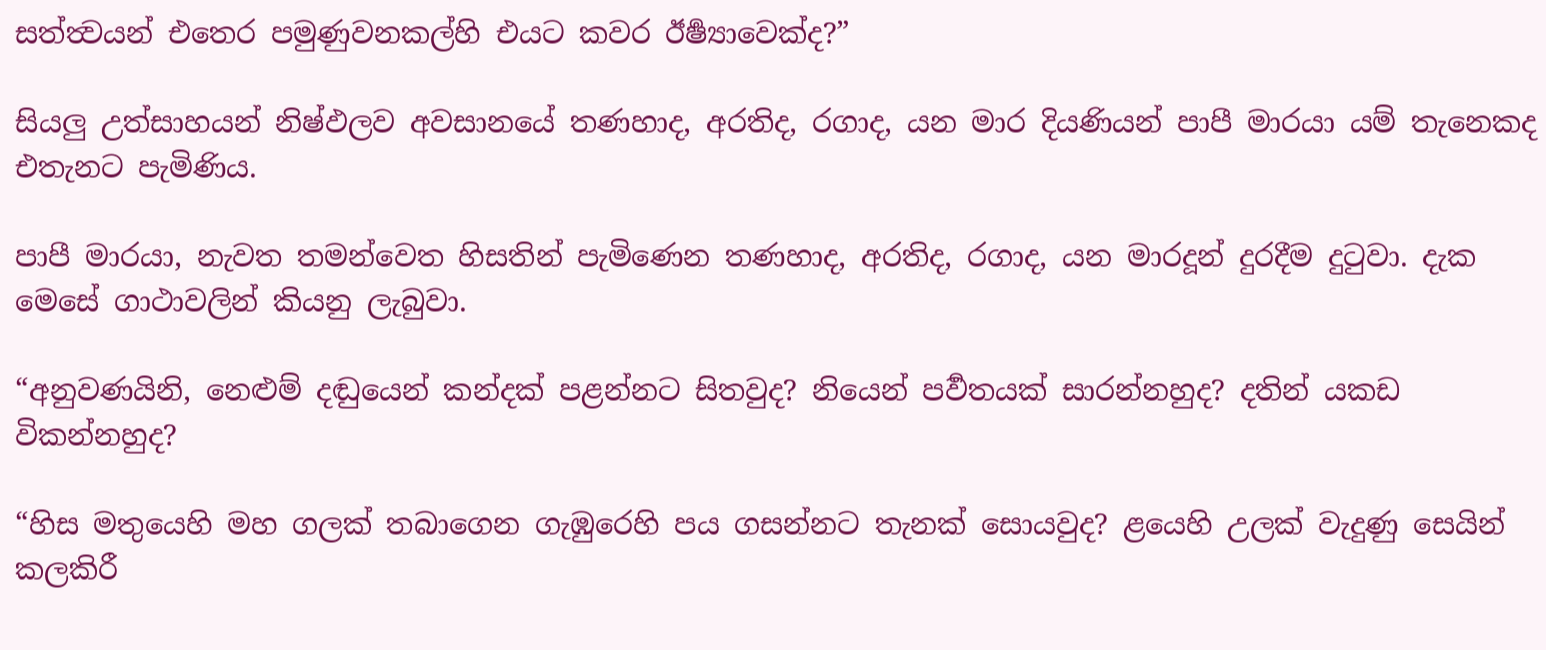සත්ත්‍වයන් එතෙර පමුණුවනකල්හි එයට කවර ඊර්‍ෂ්‍යාවෙක්ද?”

සියලු උත්සාහයන් නිෂ්ඵලව අවසානයේ තණහාද, අරතිද, රගාද, යන මාර දියණියන් පාපී මාරයා යම් තැනෙකද එතැනට පැමිණිය.

පාපී මාරයා, නැවත තමන්වෙත හිසතින් පැමිණෙන තණහාද, අරතිද, රගාද, යන මාරදූන් දුරදීම දුටුවා. දැක මෙසේ ගාථාවලින් කියනු ලැබුවා.

“අනුවණයිනි, නෙළුම් දඬුයෙන් කන්දක් පළන්නට සිතවුද? නියෙන් පර්‍වතයක් සාරන්නහුද? දතින් යකඩ විකන්නහුද?

“හිස මතුයෙහි මහ ගලක් තබාගෙන ගැඹුරෙහි පය ගසන්නට තැනක් සොයවුද? ළයෙහි උලක් වැදුණු සෙයින් කලකිරී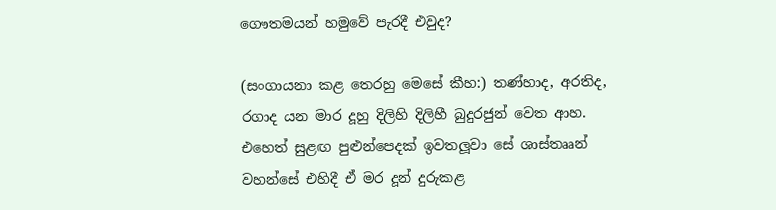ගෞතමයන් හමුවේ පැරදී එවුද?

(සංගායනා කළ තෙරහු මෙසේ කීහ:) තණ්හාද, අරතිද, රගාද යන මාර දූහු දිලිහි දිලිහී බුදුරජුන් වෙත ආහ. එහෙත් සුළඟ පුළුන්පෙදක් ඉවතලූවා සේ ශාස්තෲන් වහන්සේ එහිදී ඒ මර දූන් දුරුකළ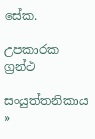සේක.

උපකාරක ග්‍රන්ථ

සංයුත්තනිකාය »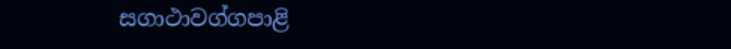සගාථාවග්ගපාළි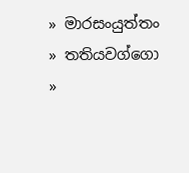» මාරසංයුත්තං » තතියවග්ගො »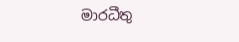මාරධීතු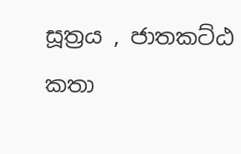සූත්‍රය , ජාතකට්ඨ කතා